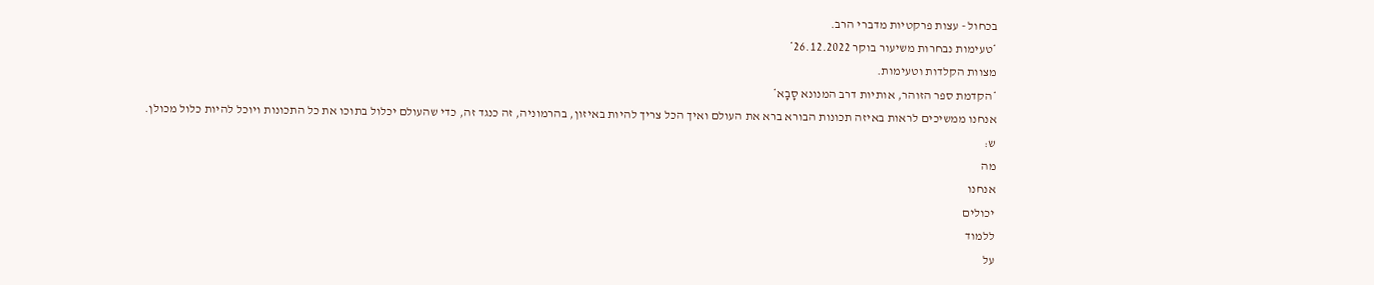בכחול - עצות פרקטיות מדברי הרב.
*טעימות נבחרות משיעור בוקר 26.12.2022*
מצוות הקלדות וטעימות.
*הקדמת ספר הזוהר, אותיות דרב המנונא סָבָא*
אנחנו ממשיכים לראות באיזה תכונות הבורא ברא את העולם ואיך הכל צריך להיות באיזון, בהרמוניה, זה כנגד זה, כדי שהעולם יכלול בתוכו את כל התכונות ויוכל להיות כלול מכולן.
ש:
מה
אנחנו
יכולים
ללמוד
על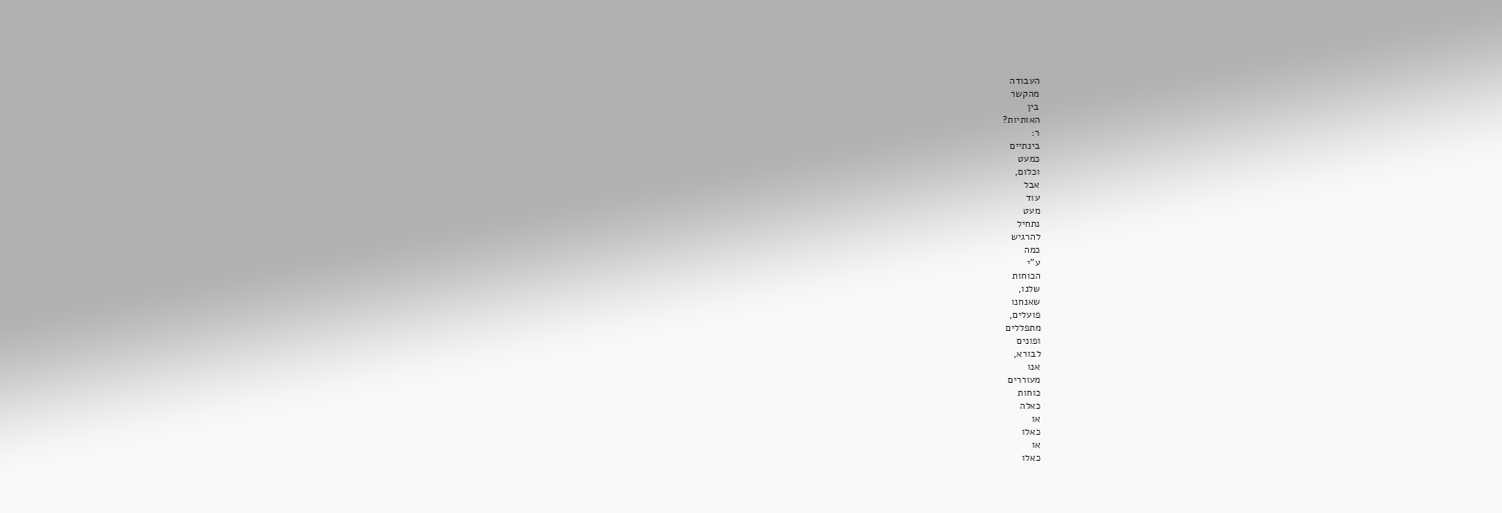העבודה
מהקשר
בין
האותיות?
ר:
בינתיים
כמעט
וכלום,
אבל
עוד
מעט
נתחיל
להרגיש
כמה
ע"י
הכוחות
שלנו,
שאנחנו
פועלים,
מתפללים
ופונים
לבורא,
אנו
מעוררים
כוחות
כאלה
או
כאלו
או
כאלו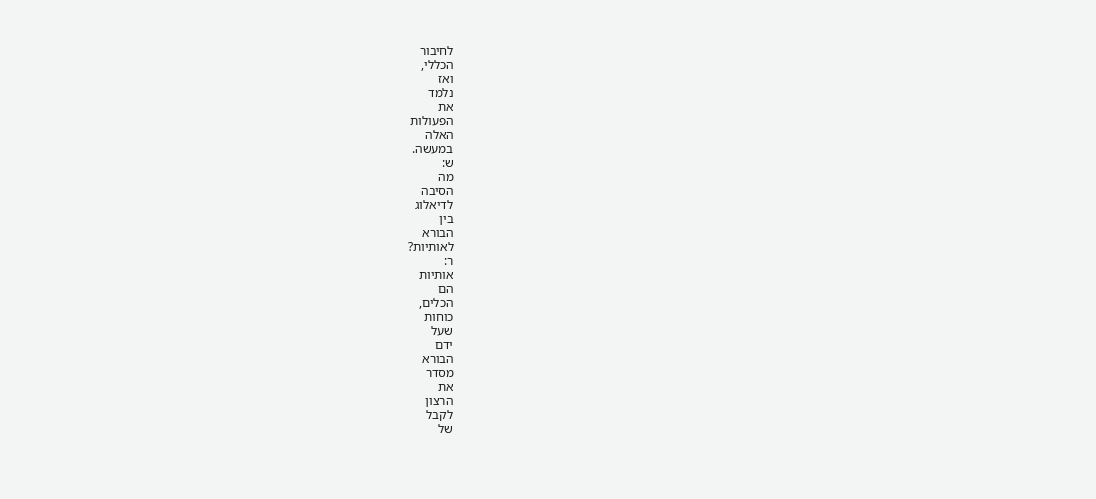לחיבור
הכללי,
ואז
נלמד
את
הפעולות
האלה
במעשה.
ש:
מה
הסיבה
לדיאלוג
בין
הבורא
לאותיות?
ר:
אותיות
הם
הכלים,
כוחות
שעל
ידם
הבורא
מסדר
את
הרצון
לקבל
של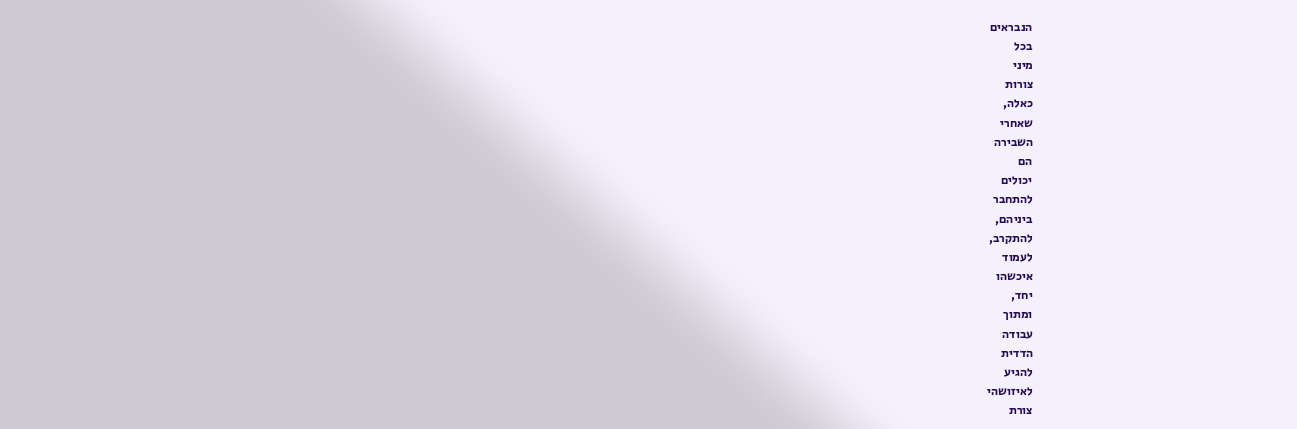הנבראים
בכל
מיני
צורות
כאלה,
שאחרי
השבירה
הם
יכולים
להתחבר
ביניהם,
להתקרב,
לעמוד
איכשהו
יחד,
ומתוך
עבודה
הדדית
להגיע
לאיזושהי
צורת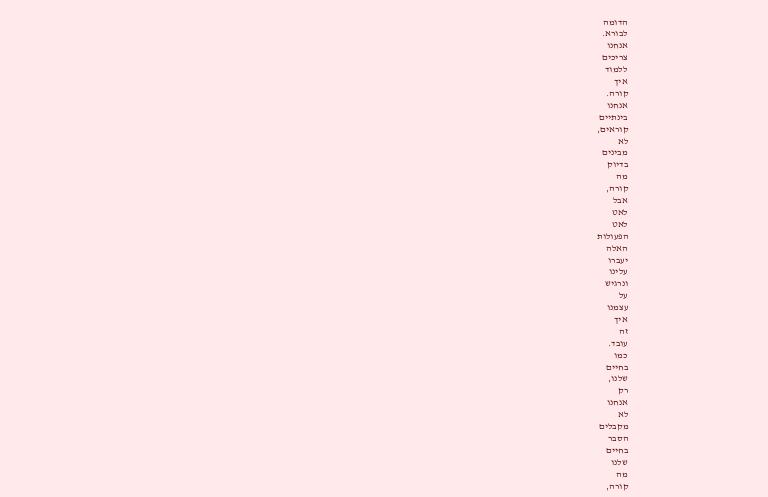הדומה
לבורא.
אנחנו
צריכים
ללמוד
איך
קורה.
אנחנו
בינתיים
קוראים,
לא
מבינים
בדיוק
מה
קורה,
אבל
לאט
לאט
הפעולות
האלה
יעברו
עלינו
ונרגיש
על
עצמנו
איך
זה
עובד.
כמו
בחיים
שלנו,
רק
אנחנו
לא
מקבלים
הסבר
בחיים
שלנו
מה
קורה,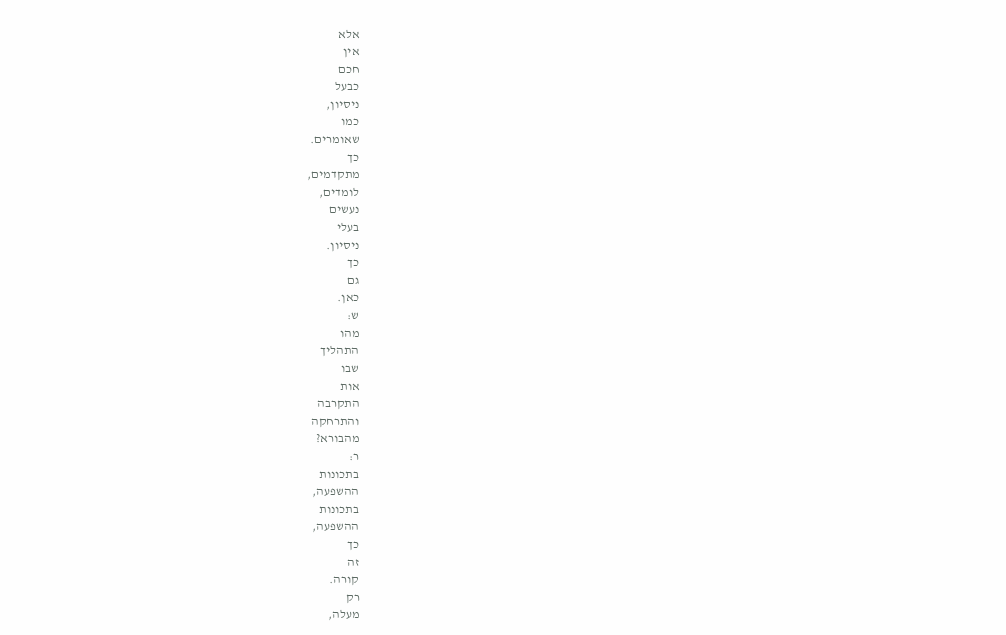אלא
אין
חכם
כבעל
ניסיון,
כמו
שאומרים.
כך
מתקדמים,
לומדים,
נעשים
בעלי
ניסיון.
כך
גם
כאן.
ש:
מהו
התהליך
שבו
אות
התקרבה
והתרחקה
מהבורא?
ר:
בתכונות
ההשפעה,
בתכונות
ההשפעה,
כך
זה
קורה.
רק
מעלה,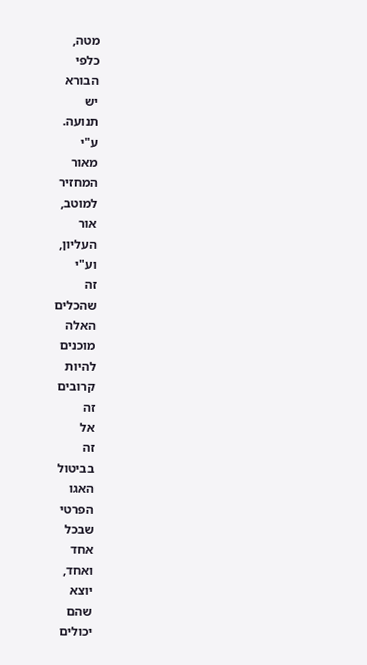מטה,
כלפי
הבורא
יש
תנועה.
ע"י
מאור
המחזיר
למוטב,
אור
העליון,
וע"י
זה
שהכלים
האלה
מוכנים
להיות
קרובים
זה
אל
זה
בביטול
האגו
הפרטי
שבכל
אחד
ואחד,
יוצא
שהם
יכולים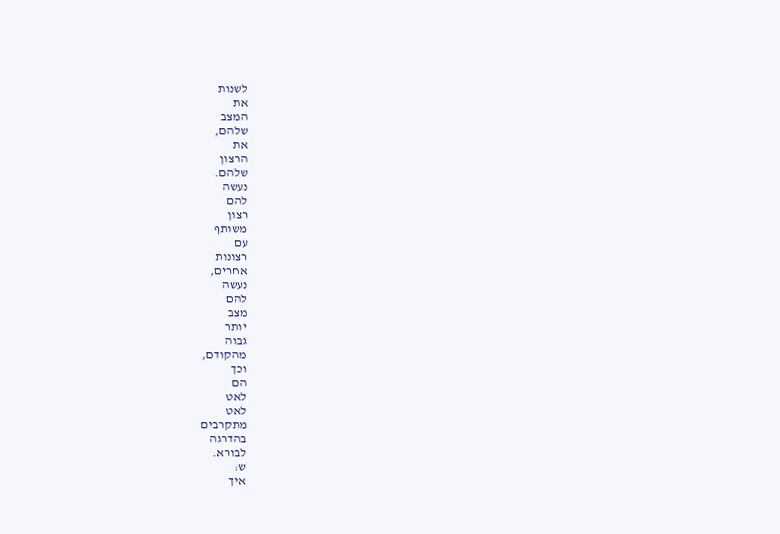לשנות
את
המצב
שלהם,
את
הרצון
שלהם.
נעשה
להם
רצון
משותף
עם
רצונות
אחרים,
נעשה
להם
מצב
יותר
גבוה
מהקודם,
וכך
הם
לאט
לאט
מתקרבים
בהדרגה
לבורא.
ש:
איך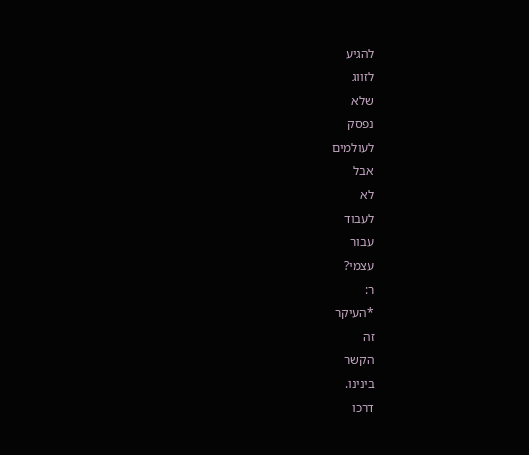להגיע
לזווג
שלא
נפסק
לעולמים
אבל
לא
לעבוד
עבור
עצמי?
ר:
*העיקר
זה
הקשר
בינינו.
דרכו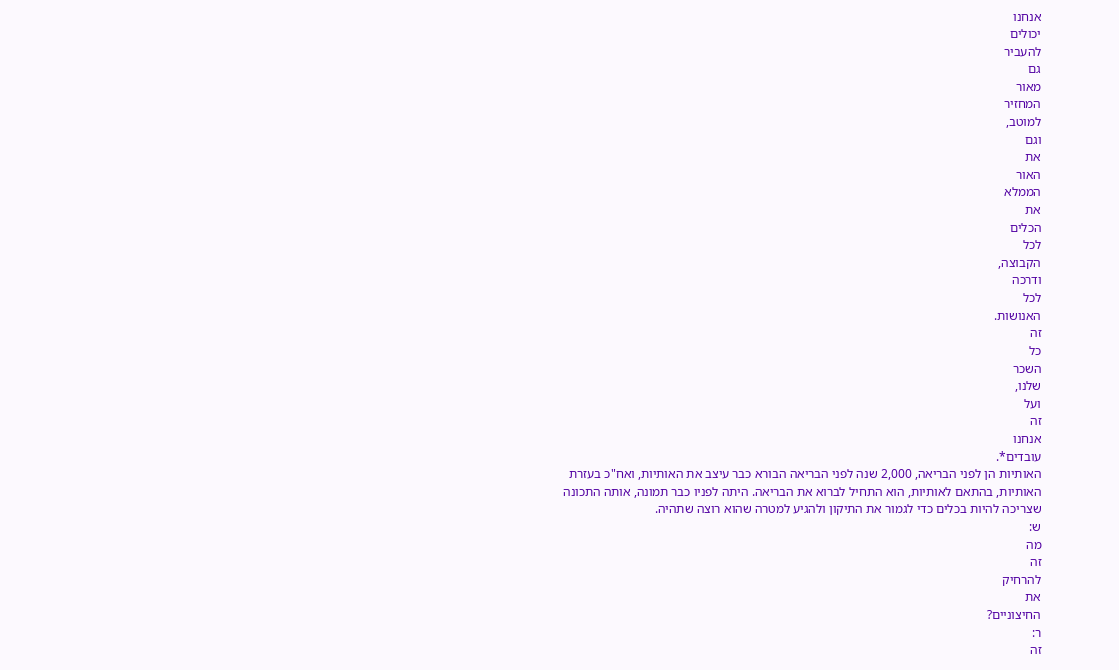אנחנו
יכולים
להעביר
גם
מאור
המחזיר
למוטב,
וגם
את
האור
הממלא
את
הכלים
לכל
הקבוצה,
ודרכה
לכל
האנושות.
זה
כל
השכר
שלנו,
ועל
זה
אנחנו
עובדים*.
האותיות הן לפני הבריאה, 2,000 שנה לפני הבריאה הבורא כבר עיצב את האותיות, ואח"כ בעזרת האותיות, בהתאם לאותיות, הוא התחיל לברוא את הבריאה. היתה לפניו כבר תמונה, אותה התכונה שצריכה להיות בכלים כדי לגמור את התיקון ולהגיע למטרה שהוא רוצה שתהיה.
ש:
מה
זה
להרחיק
את
החיצוניים?
ר:
זה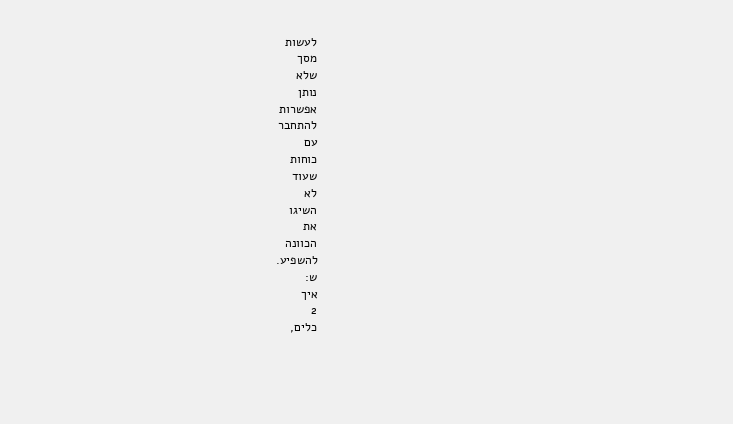לעשות
מסך
שלא
נותן
אפשרות
להתחבר
עם
כוחות
שעוד
לא
השיגו
את
הכוונה
להשפיע.
ש:
איך
2
כלים,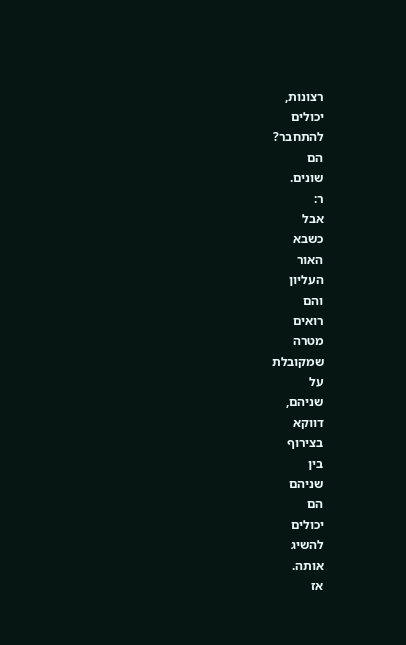רצונות,
יכולים
להתחבר?
הם
שונים.
ר:
אבל
כשבא
האור
העליון
והם
רואים
מטרה
שמקובלת
על
שניהם,
דווקא
בצירוף
בין
שניהם
הם
יכולים
להשיג
אותה.
אז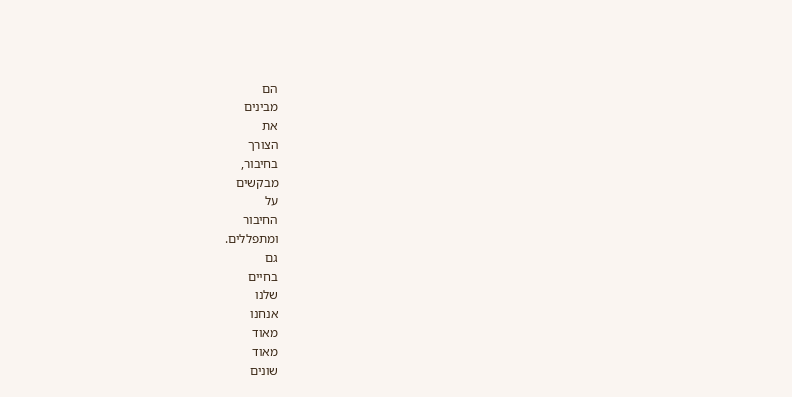הם
מבינים
את
הצורך
בחיבור,
מבקשים
על
החיבור
ומתפללים.
גם
בחיים
שלנו
אנחנו
מאוד
מאוד
שונים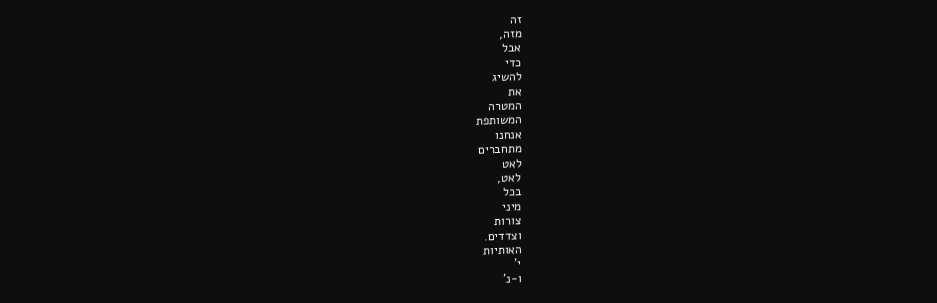זה
מזה,
אבל
כדי
להשיג
את
המטרה
המשותפת
אנחנו
מתחברים
לאט
לאט,
בכל
מיני
צורות
וצדדים.
האותיות
י'
ו-נ'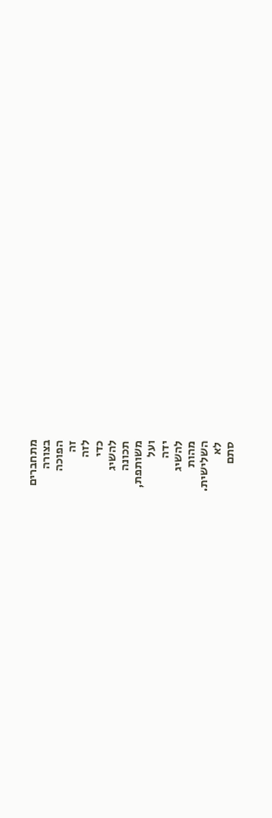מתחברים
בצורה
הפוכה
זה
לזה
כדי
להשיג
תכונה
משותפת,
ועל
ידה
להשיג
מהות
השלישית.
לא
סתם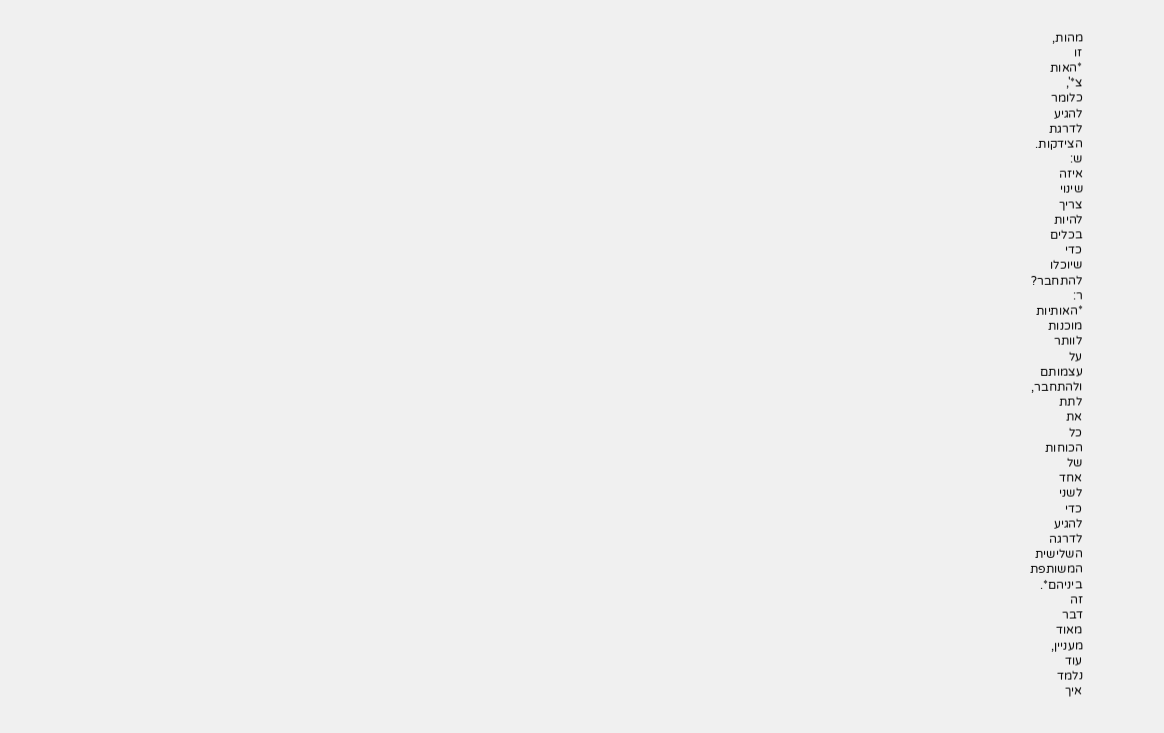מהות,
זו
*האות
צ*',
כלומר
להגיע
לדרגת
הצידקות.
ש:
איזה
שינוי
צריך
להיות
בכלים
כדי
שיוכלו
להתחבר?
ר:
*האותיות
מוכנות
לוותר
על
עצמותם
ולהתחבר,
לתת
את
כל
הכוחות
של
אחד
לשני
כדי
להגיע
לדרגה
השלישית
המשותפת
ביניהם*.
זה
דבר
מאוד
מעניין,
עוד
נלמד
איך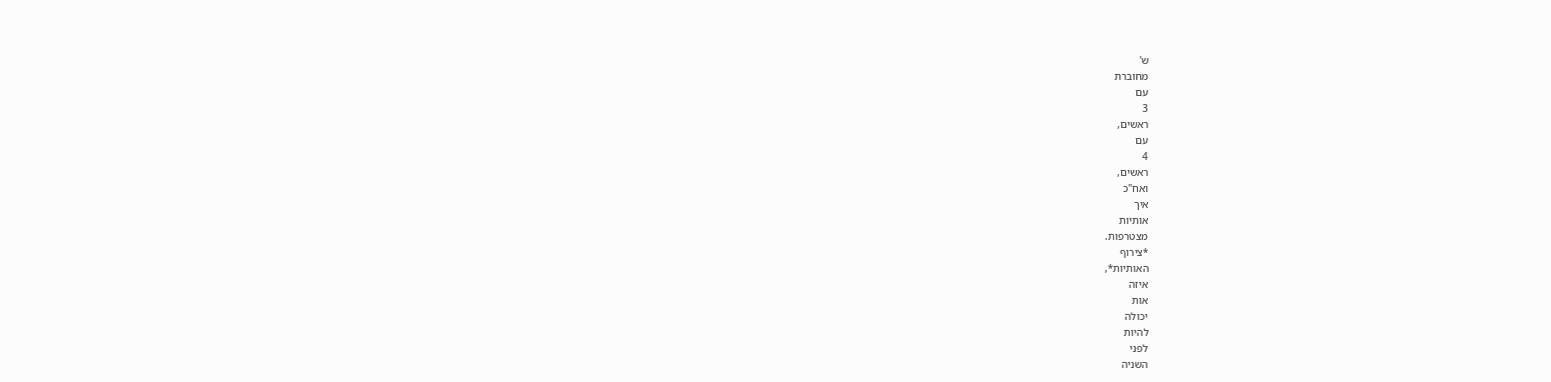ש'
מחוברת
עם
3
ראשים,
עם
4
ראשים,
ואח"כ
איך
אותיות
מצטרפות.
*צירוף
האותיות*,
איזה
אות
יכולה
להיות
לפני
השניה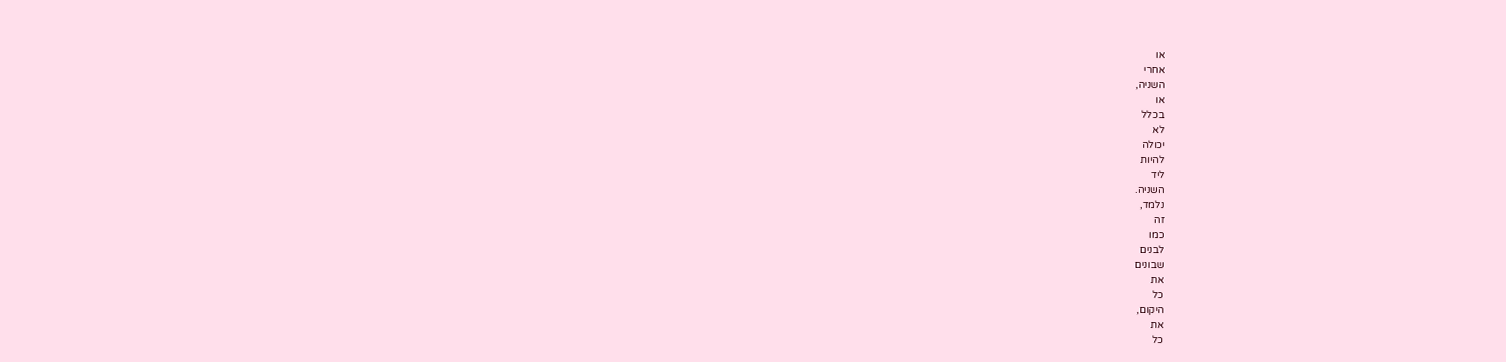או
אחרי
השניה,
או
בכלל
לא
יכולה
להיות
ליד
השניה.
נלמד,
זה
כמו
לבנים
שבונים
את
כל
היקום,
את
כל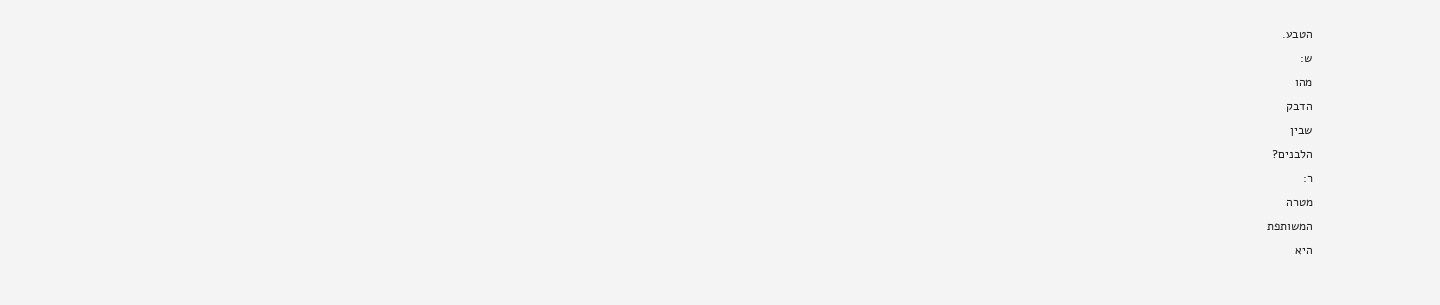הטבע.
ש:
מהו
הדבק
שבין
הלבנים?
ר:
מטרה
המשותפת
היא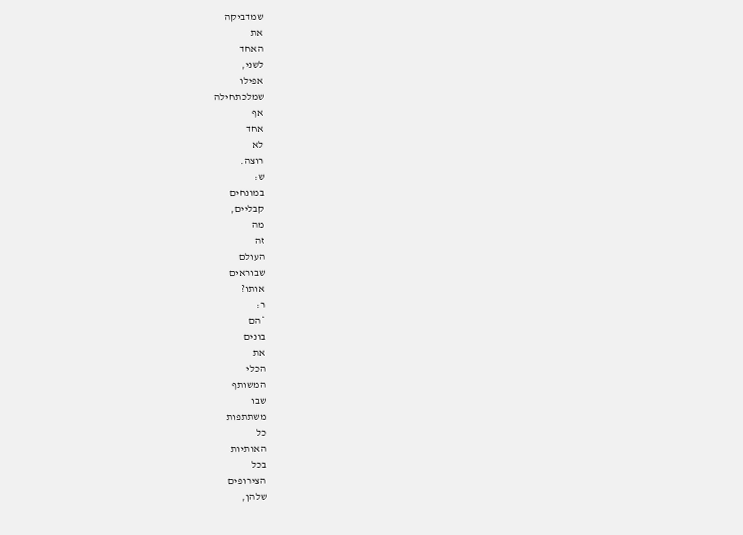שמדביקה
את
האחד
לשני,
אפילו
שמלכתחילה
אף
אחד
לא
רוצה.
ש:
במונחים
קבליים,
מה
זה
העולם
שבוראים
אותו?
ר:
*הם
בונים
את
הכלי
המשותף
שבו
משתתפות
כל
האותיות
בכל
הצירופים
שלהן,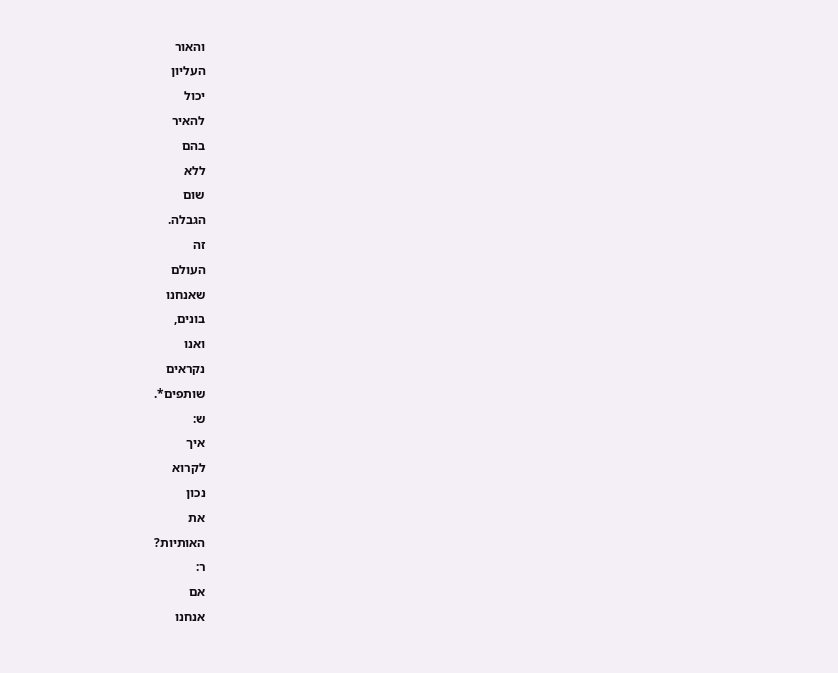והאור
העליון
יכול
להאיר
בהם
ללא
שום
הגבלה.
זה
העולם
שאנחנו
בונים,
ואנו
נקראים
שותפים*.
ש:
איך
לקרוא
נכון
את
האותיות?
ר:
אם
אנחנו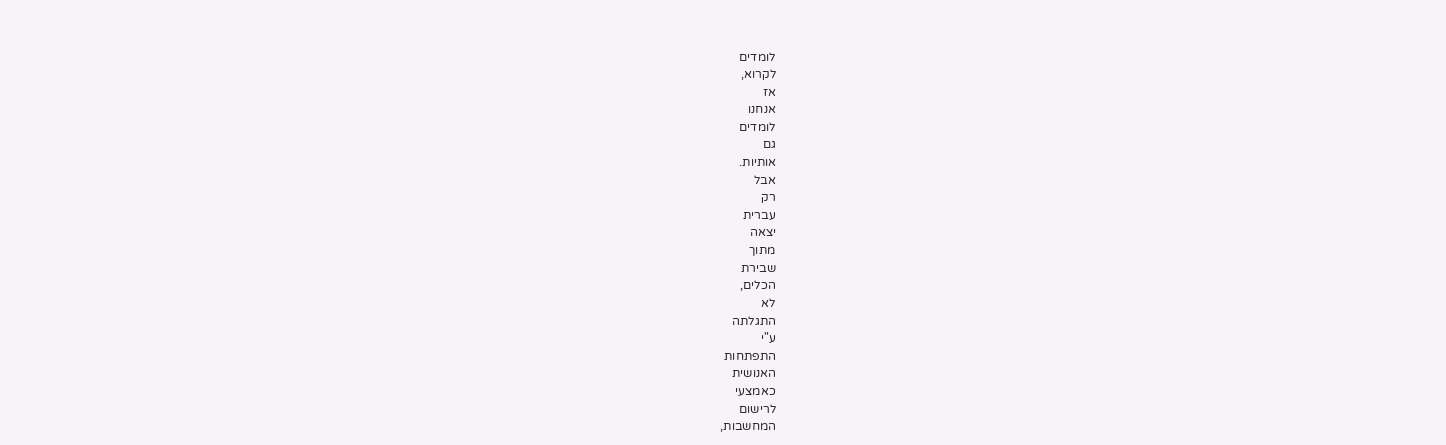לומדים
לקרוא,
אז
אנחנו
לומדים
גם
אותיות.
אבל
רק
עברית
יצאה
מתוך
שבירת
הכלים,
לא
התגלתה
ע"י
התפתחות
האנושית
כאמצעי
לרישום
המחשבות,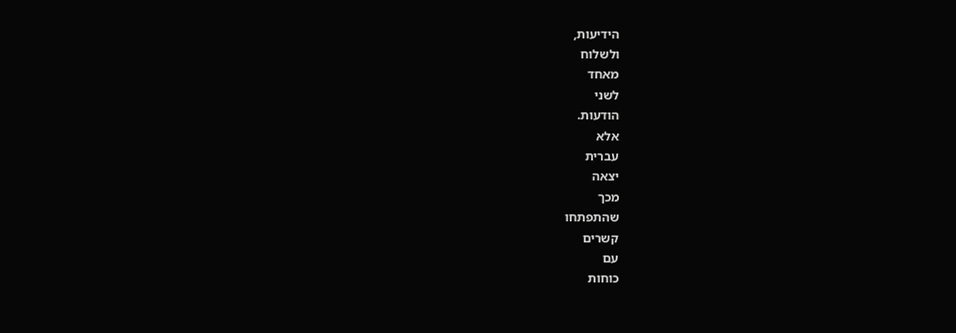הידיעות,
ולשלוח
מאחד
לשני
הודעות.
אלא
עברית
יצאה
מכך
שהתפתחו
קשרים
עם
כוחות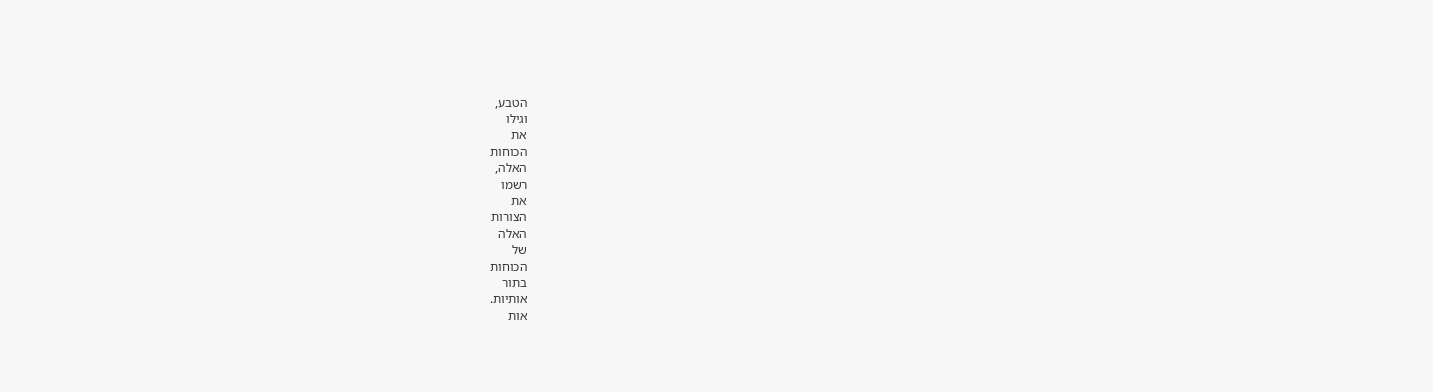הטבע,
וגילו
את
הכוחות
האלה,
רשמו
את
הצורות
האלה
של
הכוחות
בתור
אותיות.
אות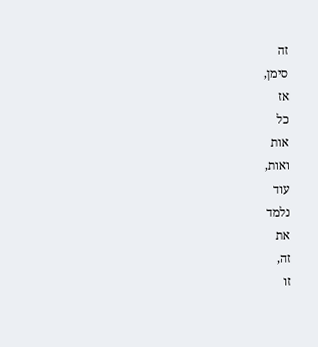זה
סימן,
אז
כל
אות
ואות,
עוד
נלמד
את
זה,
זו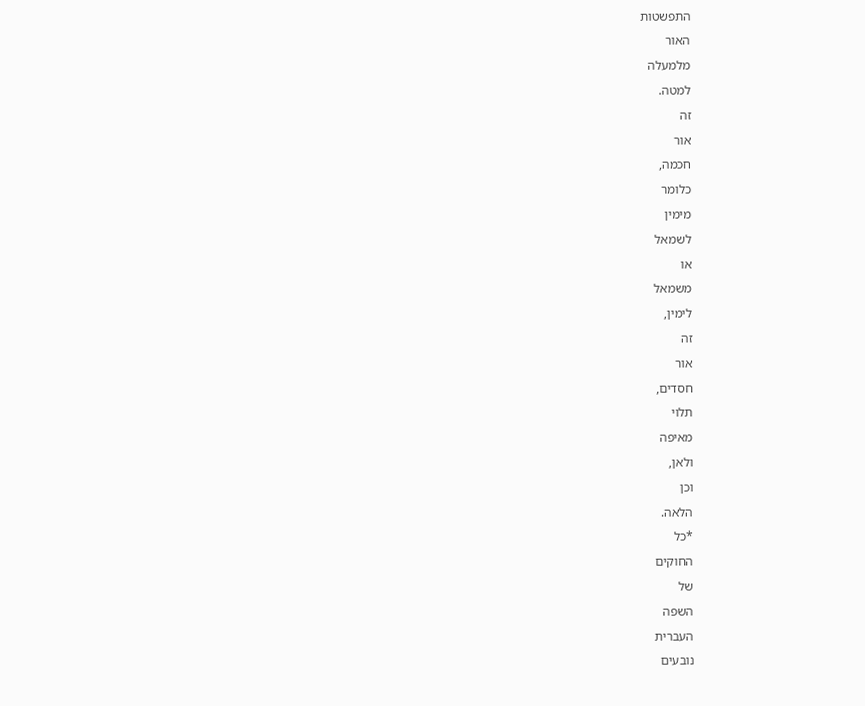התפשטות
האור
מלמעלה
למטה.
זה
אור
חכמה,
כלומר
מימין
לשמאל
או
משמאל
לימין,
זה
אור
חסדים,
תלוי
מאיפה
ולאן,
וכן
הלאה.
*כל
החוקים
של
השפה
העברית
נובעים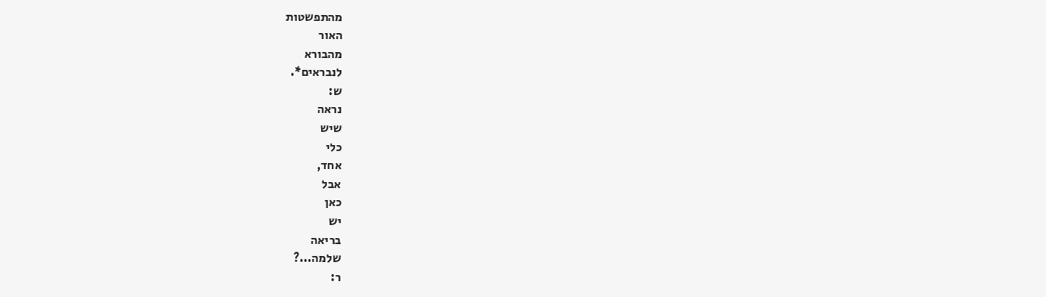מהתפשטות
האור
מהבורא
לנבראים*.
ש:
נראה
שיש
כלי
אחד,
אבל
כאן
יש
בריאה
שלמה...?
ר: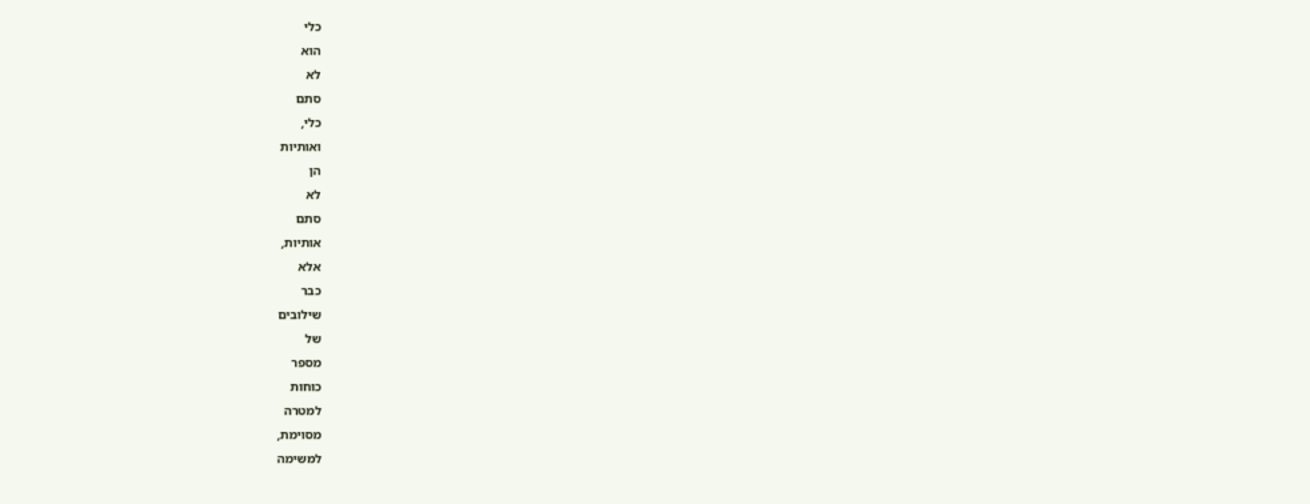כלי
הוא
לא
סתם
כלי,
ואותיות
הן
לא
סתם
אותיות,
אלא
כבר
שילובים
של
מספר
כוחות
למטרה
מסוימת,
למשימה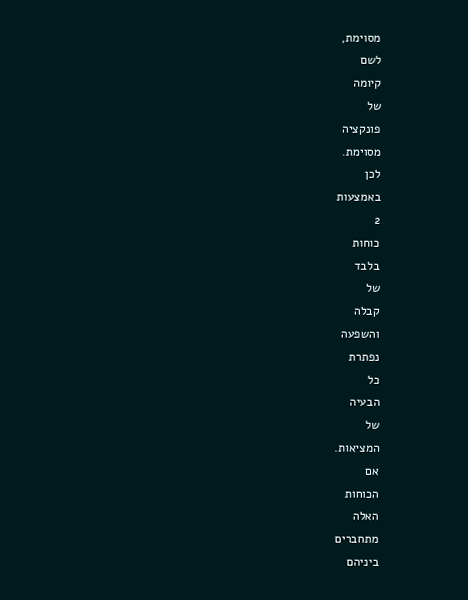מסוימת,
לשם
קיומה
של
פונקציה
מסוימת.
לכן
באמצעות
2
כוחות
בלבד
של
קבלה
והשפעה
נפתרת
כל
הבעיה
של
המציאות.
אם
הכוחות
האלה
מתחברים
ביניהם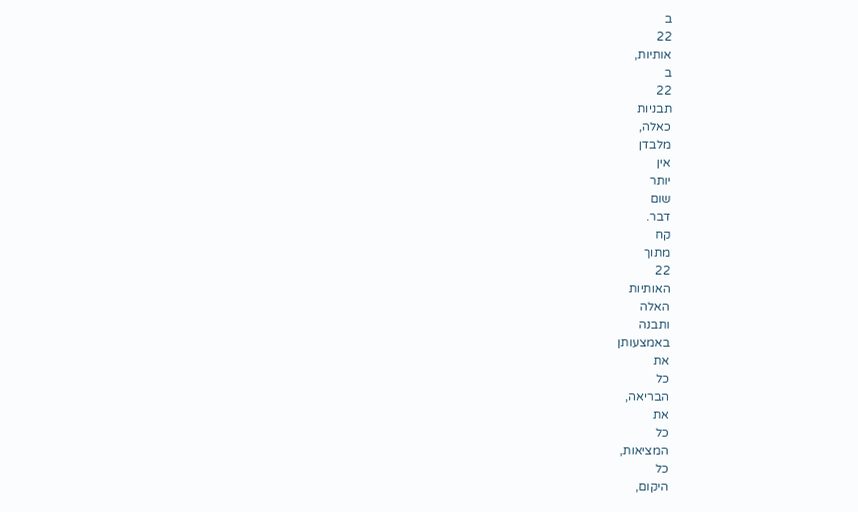ב
22
אותיות,
ב
22
תבניות
כאלה,
מלבדן
אין
יותר
שום
דבר.
קח
מתוך
22
האותיות
האלה
ותבנה
באמצעותן
את
כל
הבריאה,
את
כל
המציאות,
כל
היקום,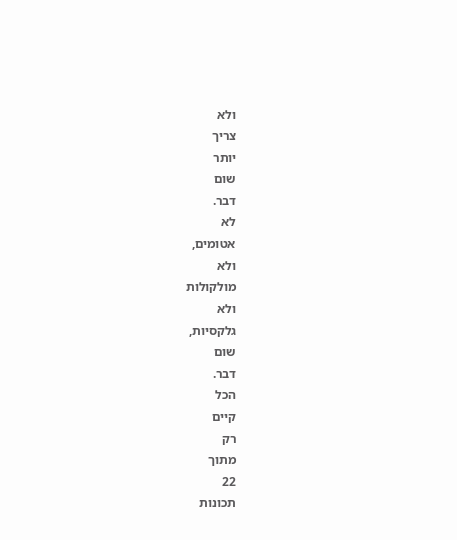ולא
צריך
יותר
שום
דבר.
לא
אטומים,
ולא
מולקולות
ולא
גלקסיות,
שום
דבר.
הכל
קיים
רק
מתוך
22
תכונות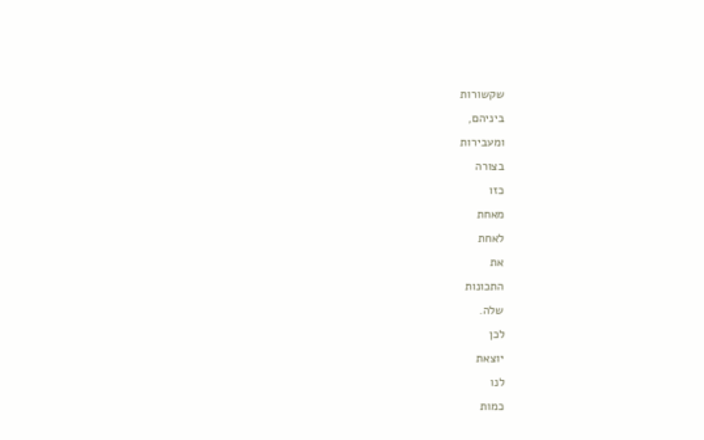שקשורות
ביניהם,
ומעבירות
בצורה
כזו
מאחת
לאחת
את
התכונות
שלה.
לכן
יוצאת
לנו
כמות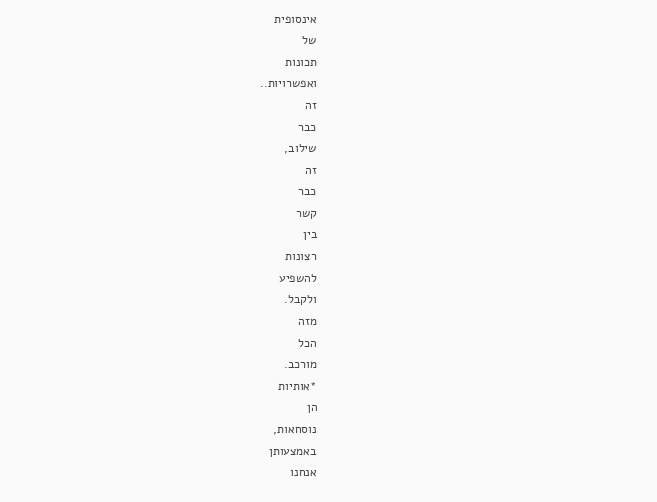אינסופית
של
תכונות
ואפשרויות..
זה
כבר
שילוב,
זה
כבר
קשר
בין
רצונות
להשפיע
ולקבל.
מזה
הכל
מורכב.
*אותיות
הן
נוסחאות,
באמצעותן
אנחנו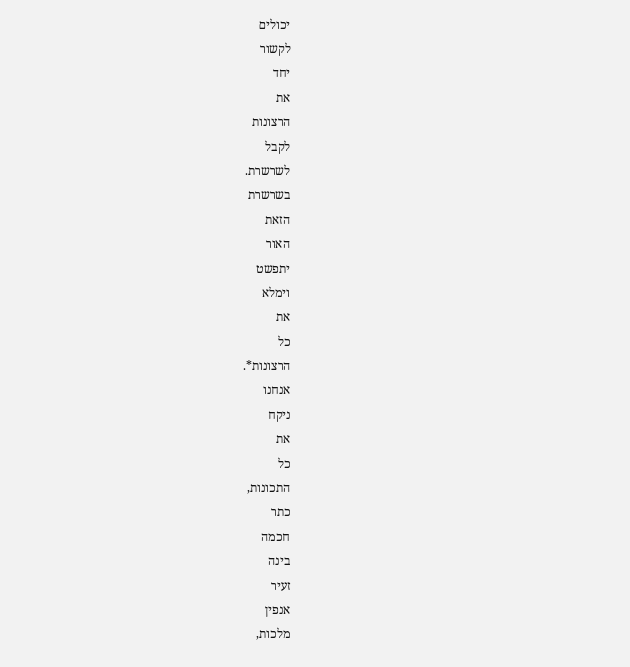יכולים
לקשור
יחד
את
הרצונות
לקבל
לשרשרת.
בשרשרת
הזאת
האור
יתפשט
וימלא
את
כל
הרצונות*.
אנחנו
ניקח
את
כל
התכונות,
כתר
חכמה
בינה
זעיר
אנפין
מלכות,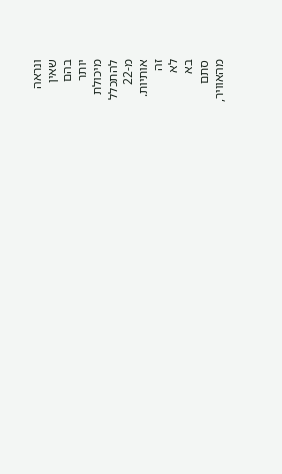ונראה
שאין
בהם
יותר
מיכולת
להתכלל
מ-22
אותיות.
זה
לא
בא
סתם
מהאוויר,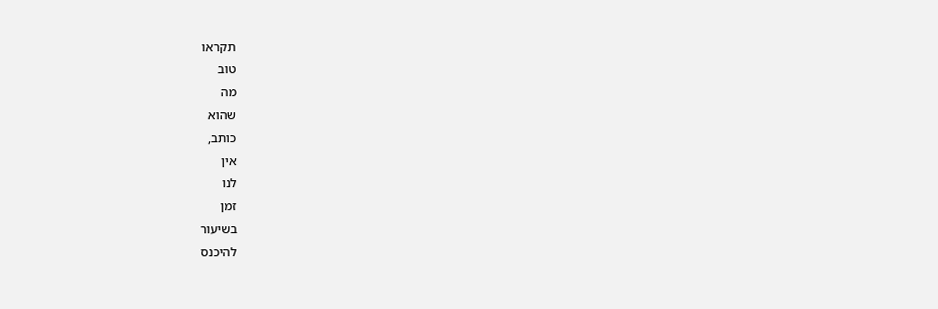תקראו
טוב
מה
שהוא
כותב,
אין
לנו
זמן
בשיעור
להיכנס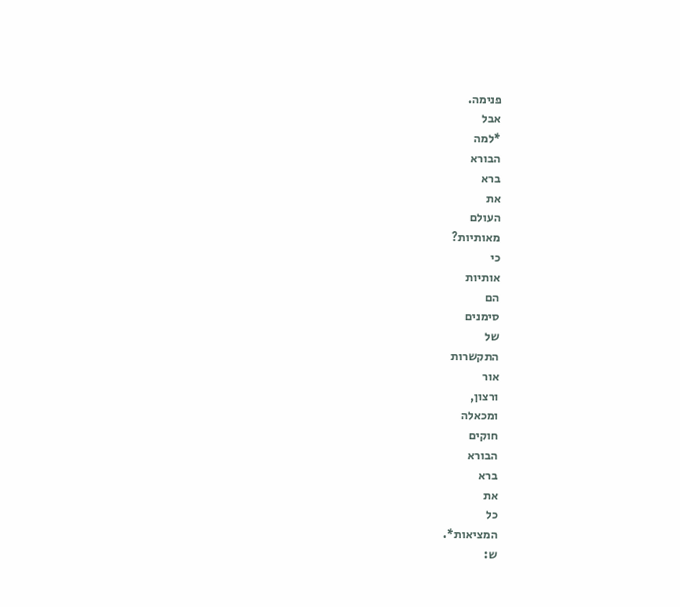פנימה.
אבל
*למה
הבורא
ברא
את
העולם
מאותיות?
כי
אותיות
הם
סימנים
של
התקשרות
אור
ורצון,
ומכאלה
חוקים
הבורא
ברא
את
כל
המציאות*.
ש: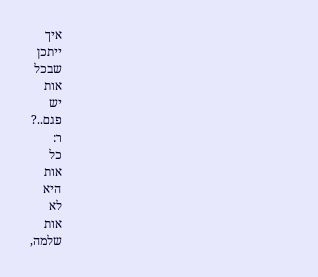איך
ייתכן
שבכל
אות
יש
פגם..?
ר:
כל
אות
היא
לא
אות
שלמה,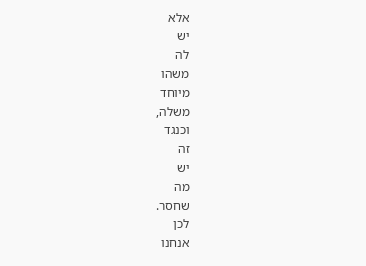אלא
יש
לה
משהו
מיוחד
משלה,
וכנגד
זה
יש
מה
שחסר.
לכן
אנחנו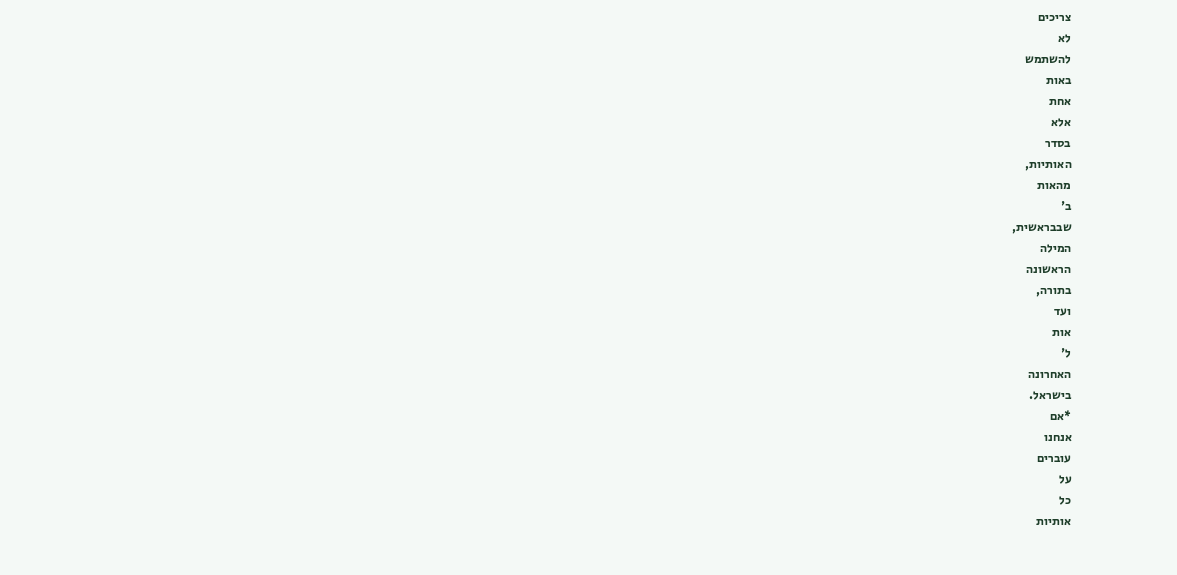צריכים
לא
להשתמש
באות
אחת
אלא
בסדר
האותיות,
מהאות
ב'
שבבראשית,
המילה
הראשונה
בתורה,
ועד
אות
ל'
האחרונה
בישראל.
*אם
אנחנו
עוברים
על
כל
אותיות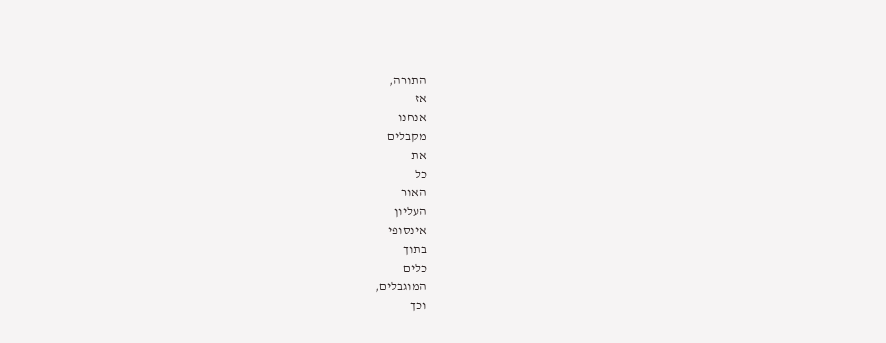התורה,
אז
אנחנו
מקבלים
את
כל
האור
העליון
אינסופי
בתוך
כלים
המוגבלים,
וכך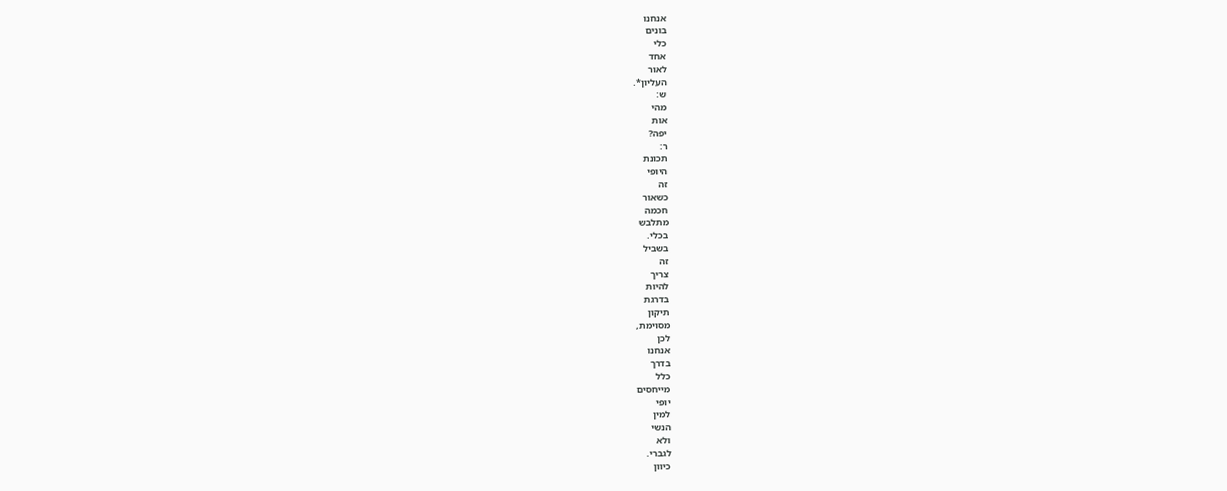אנחנו
בונים
כלי
אחד
לאור
העליון*.
ש:
מהי
אות
יפה?
ר:
תכונת
היופי
זה
כשאור
חכמה
מתלבש
בכלי.
בשביל
זה
צריך
להיות
בדרגת
תיקון
מסוימת,
לכן
אנחנו
בדרך
כלל
מייחסים
יופי
למין
הנשי
ולא
לגברי.
כיוון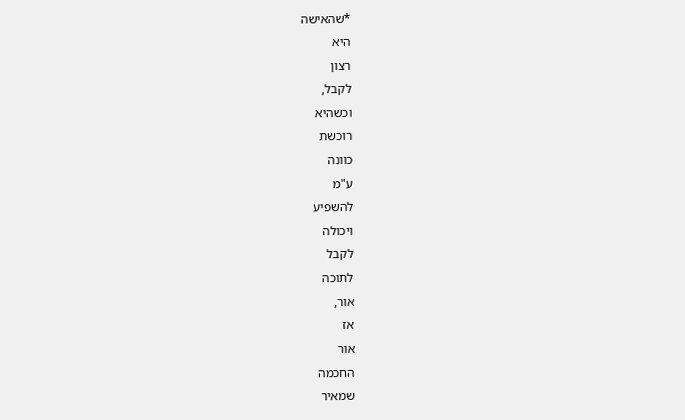*שהאישה
היא
רצון
לקבל,
וכשהיא
רוכשת
כוונה
ע"מ
להשפיע
ויכולה
לקבל
לתוכה
אור,
אז
אור
החכמה
שמאיר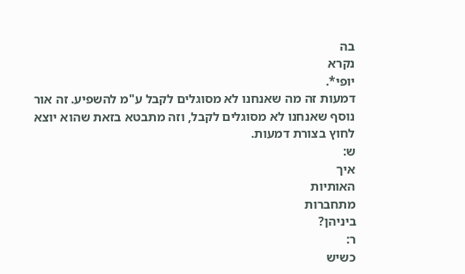בה
נקרא
יופי*.
דמעות זה מה שאנחנו לא מסוגלים לקבל ע"מ להשפיע. זה אור נוסף שאנחנו לא מסוגלים לקבל, וזה מתבטא בזאת שהוא יוצא לחוץ בצורת דמעות.
ש:
איך
האותיות
מתחברות
ביניהן?
ר:
כשיש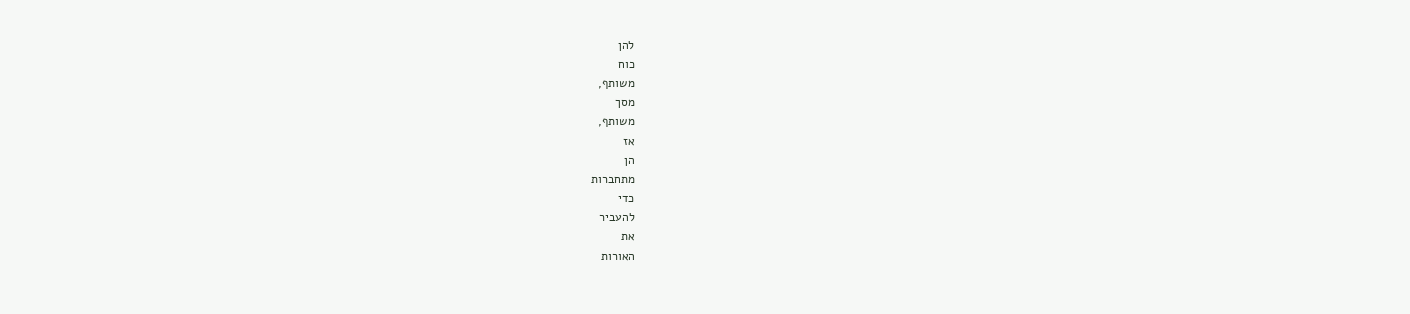להן
כוח
משותף,
מסך
משותף,
אז
הן
מתחברות
כדי
להעביר
את
האורות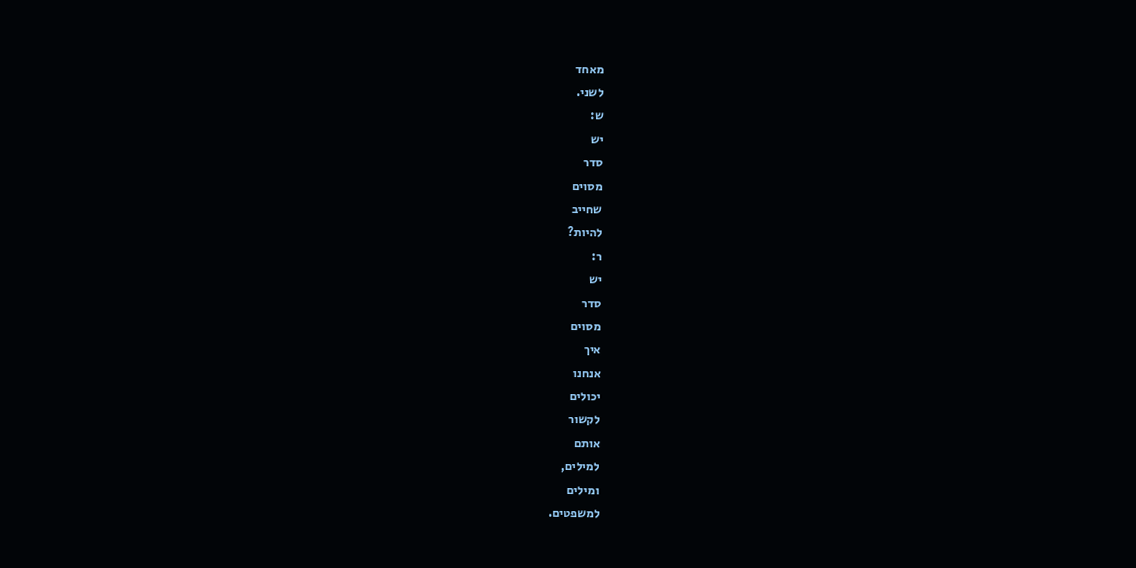מאחד
לשני.
ש:
יש
סדר
מסוים
שחייב
להיות?
ר:
יש
סדר
מסוים
איך
אנחנו
יכולים
לקשור
אותם
למילים,
ומילים
למשפטים.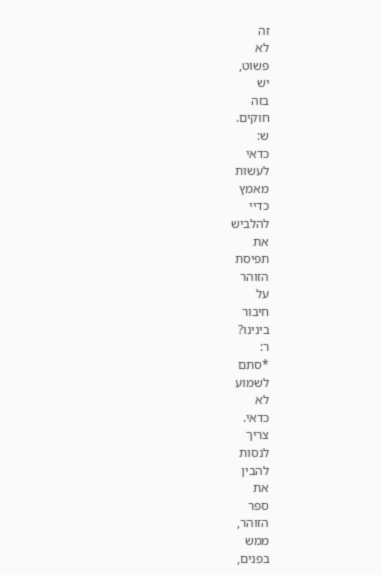זה
לא
פשוט,
יש
בזה
חוקים.
ש:
כדאי
לעשות
מאמץ
כדיי
להלביש
את
תפיסת
הזוהר
על
חיבור
בינינו?
ר:
*סתם
לשמוע
לא
כדאי.
צריך
לנסות
להבין
את
ספר
הזוהר,
ממש
בפנים,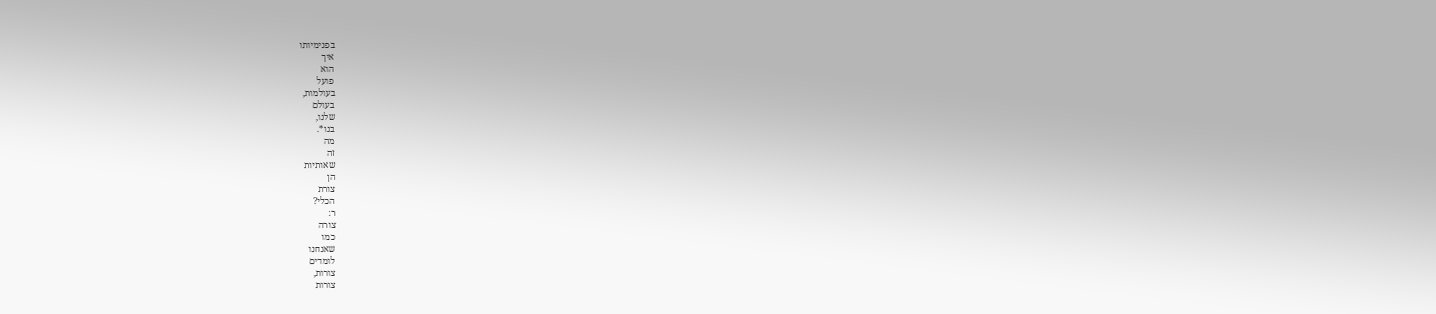בפנימיותו
איך
הוא
פועל
בעולמות,
בעולם
שלנו,
בנו*.
מה
זה
שאותיות
הן
צורת
הכלי?
ר:
צורה
כמו
שאנחנו
לומדים
צורות,
צורות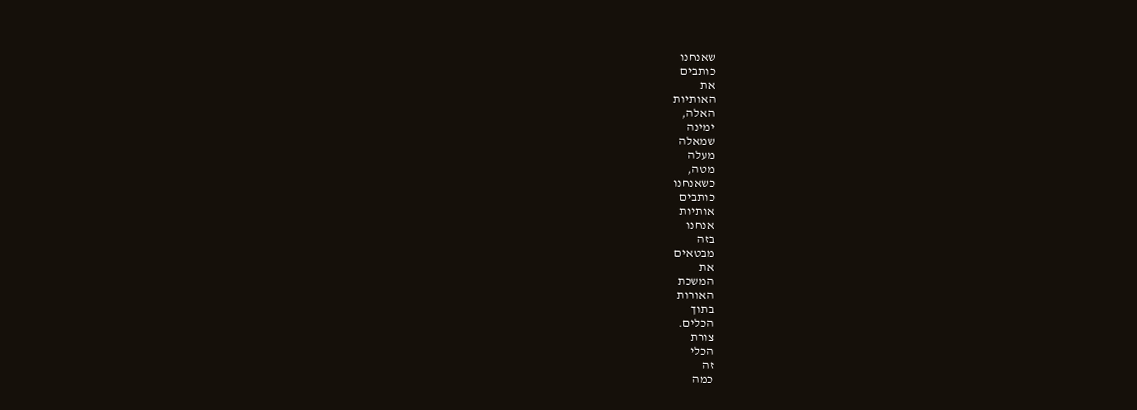שאנחנו
כותבים
את
האותיות
האלה,
ימינה
שמאלה
מעלה
מטה,
כשאנחנו
כותבים
אותיות
אנחנו
בזה
מבטאים
את
המשכת
האורות
בתוך
הכלים.
צורת
הכלי
זה
כמה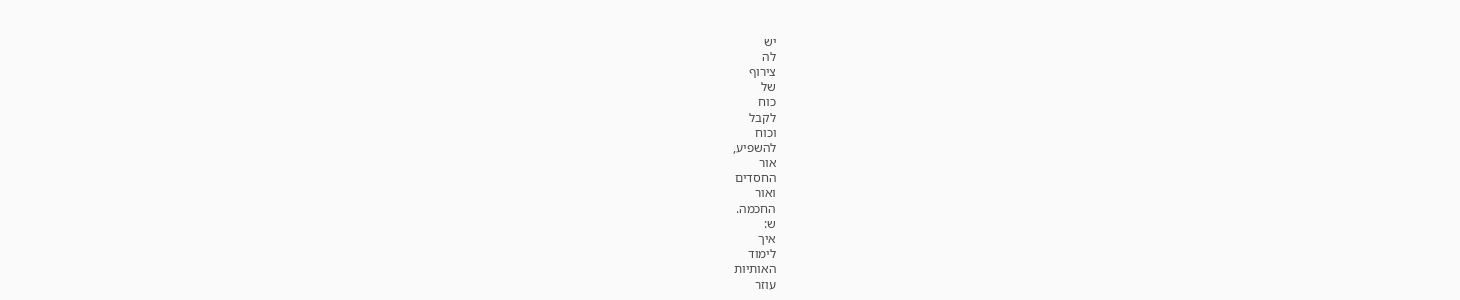יש
לה
צירוף
של
כוח
לקבל
וכוח
להשפיע,
אור
החסדים
ואור
החכמה.
ש:
איך
לימוד
האותיות
עוזר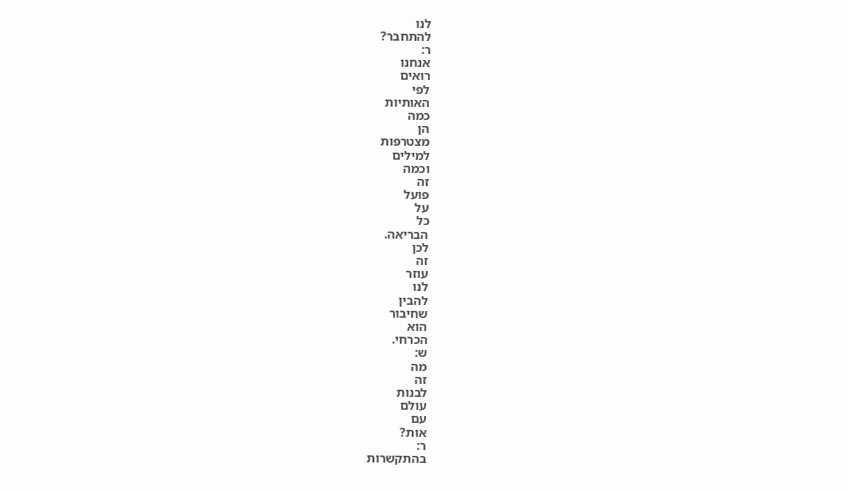לנו
להתחבר?
ר:
אנחנו
רואים
לפי
האותיות
כמה
הן
מצטרפות
למילים
וכמה
זה
פועל
על
כל
הבריאה.
לכן
זה
עוזר
לנו
להבין
שחיבור
הוא
הכרחי.
ש:
מה
זה
לבנות
עולם
עם
אות?
ר:
בהתקשרות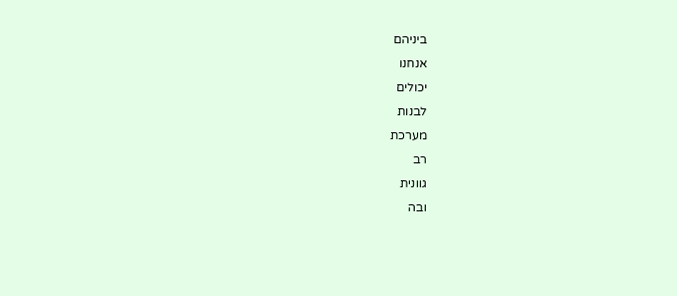ביניהם
אנחנו
יכולים
לבנות
מערכת
רב
גוונית
ובה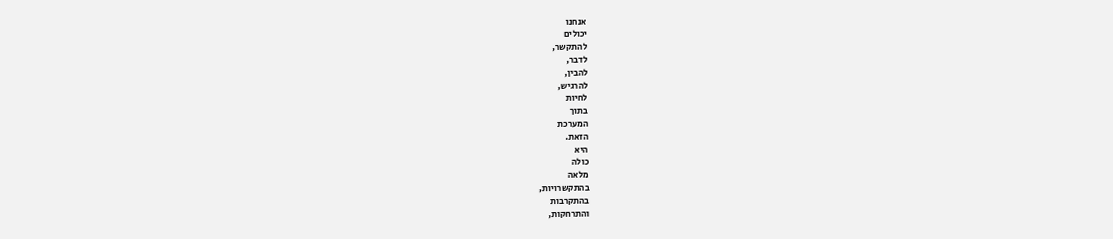אנחנו
יכולים
להתקשר,
לדבר,
להבין,
להרגיש,
לחיות
בתוך
המערכת
הזאת.
היא
כולה
מלאה
בהתקשרויות,
בהתקרבות
והתרחקות,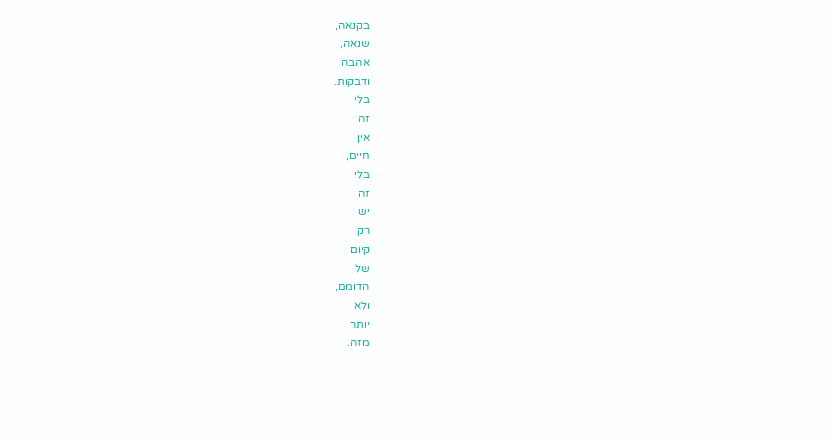בקנאה,
שנאה,
אהבה
ודבקות.
בלי
זה
אין
חיים,
בלי
זה
יש
רק
קיום
של
הדומם,
ולא
יותר
מזה.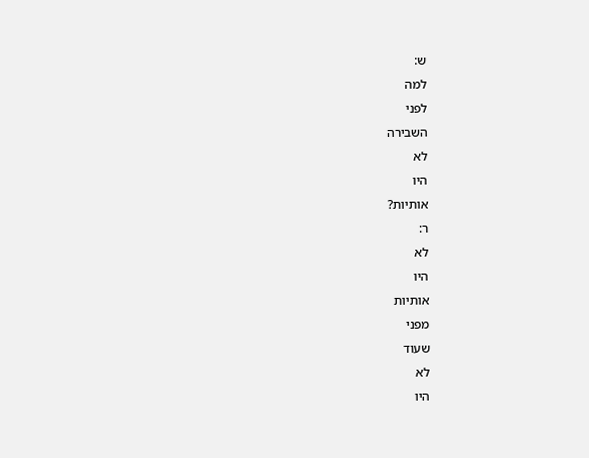ש:
למה
לפני
השבירה
לא
היו
אותיות?
ר:
לא
היו
אותיות
מפני
שעוד
לא
היו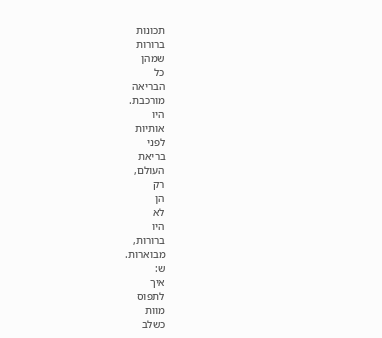תכונות
ברורות
שמהן
כל
הבריאה
מורכבת.
היו
אותיות
לפני
בריאת
העולם,
רק
הן
לא
היו
ברורות,
מבוארות.
ש:
איך
לתפוס
מוות
כשלב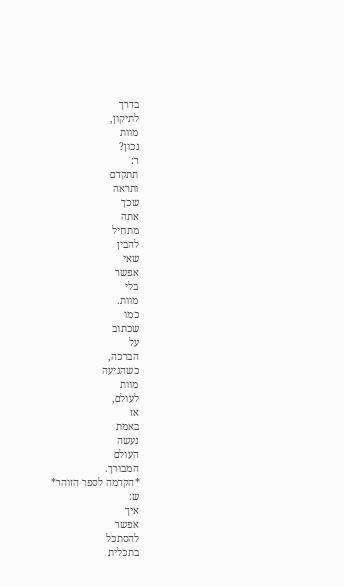בדרך
לתיקון,
מוות
נכון?
ר:
תתקדם
ותראה
שכך
אתה
מתחיל
להבין
שאי
אפשר
בלי
מוות.
כמו
שכתוב
על
הברכה,
כשהגיעה
מוות
לעולם,
אז
באמת
נעשה
העולם
המבורך.
*הקדמה לספר הזוהר*
ש:
איך
אפשר
להסתכל
בתכלית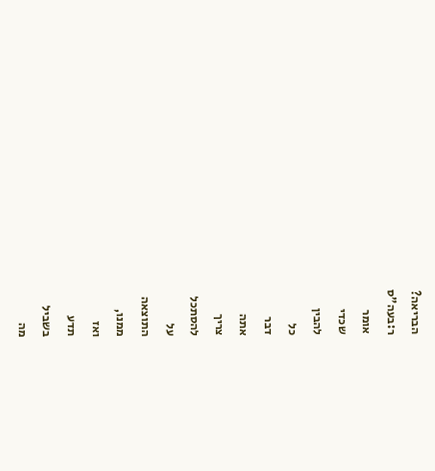הבריאה?
ר:בעה"ס
אומר
שכדי
להבין
כל
דבר
אתה
צריך
להסתכל
על
התוצאה
ממנו,
ואז
תדע
בשביל
מה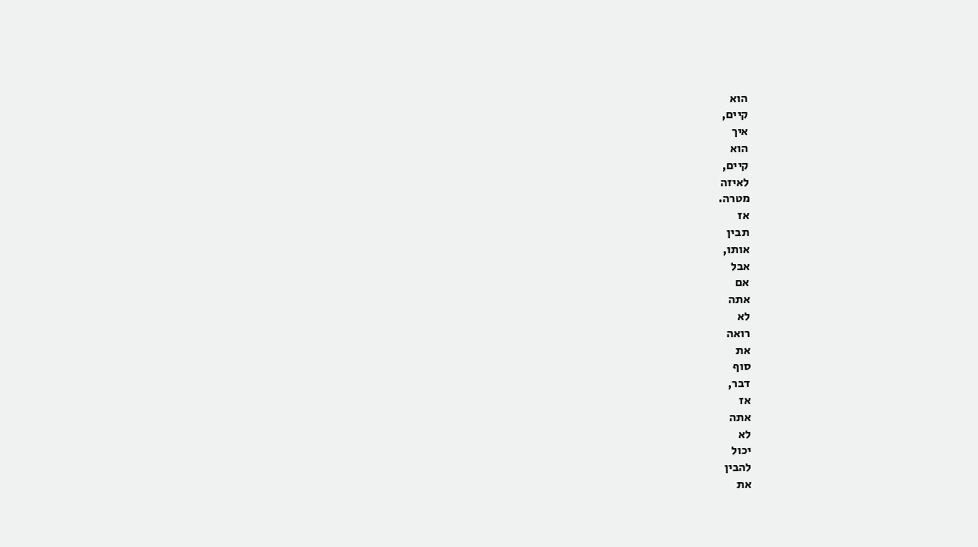הוא
קיים,
איך
הוא
קיים,
לאיזה
מטרה.
אז
תבין
אותו,
אבל
אם
אתה
לא
רואה
את
סוף
דבר,
אז
אתה
לא
יכול
להבין
את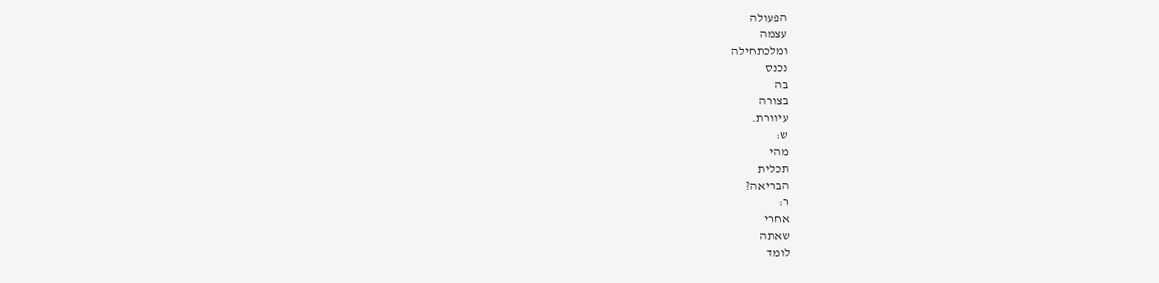הפעולה
עצמה
ומלכתחילה
נכנס
בה
בצורה
עיוורת.
ש:
מהי
תכלית
הבריאה?
ר:
אחרי
שאתה
לומד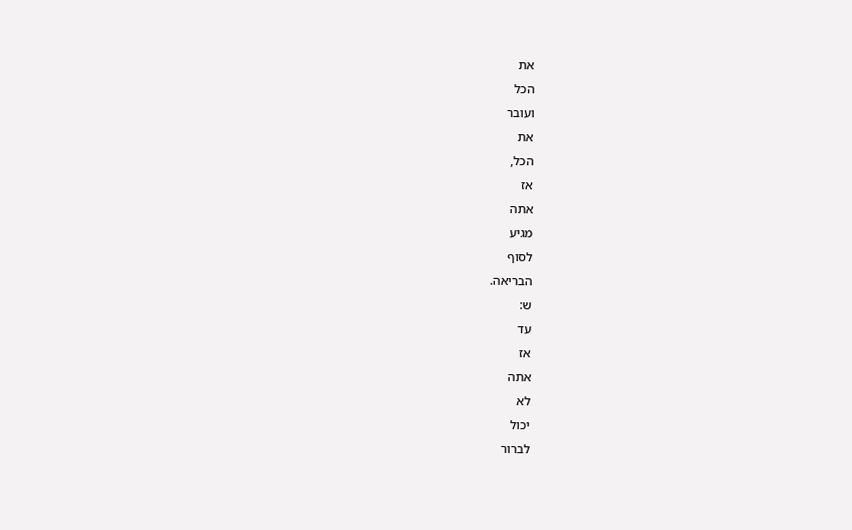את
הכל
ועובר
את
הכל,
אז
אתה
מגיע
לסוף
הבריאה.
ש:
עד
אז
אתה
לא
יכול
לברור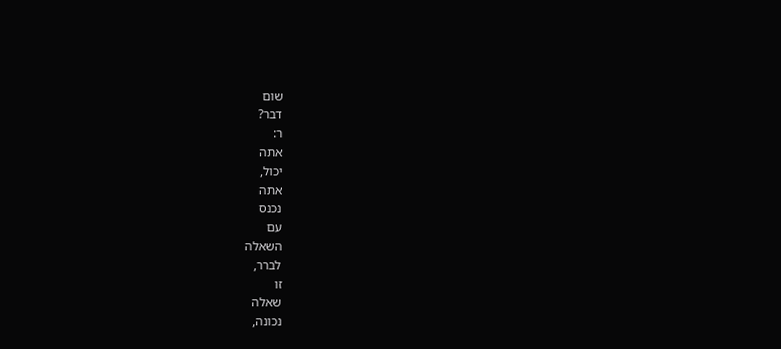שום
דבר?
ר:
אתה
יכול,
אתה
נכנס
עם
השאלה
לברר,
זו
שאלה
נכונה,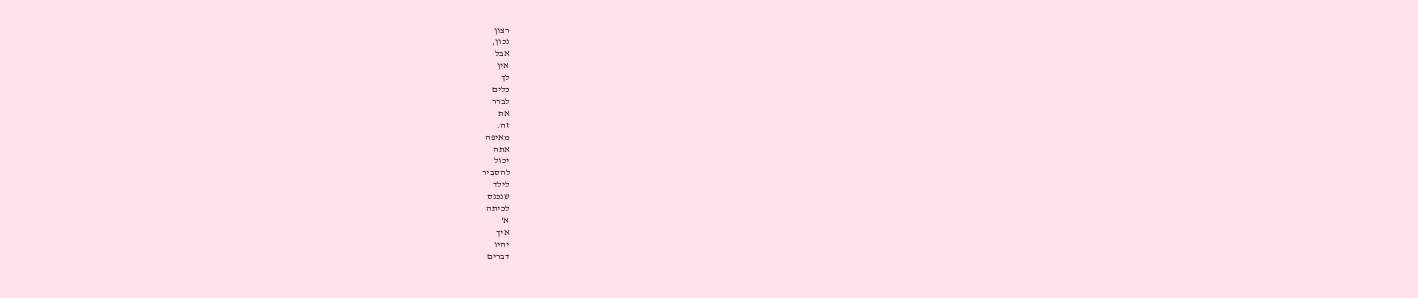רצון
נכון,
אבל
אין
לך
כלים
לברר
את
זה.
מאיפה
אתה
יכול
להסביר
לילד
שנכנס
לכיתה
א'
איך
יהיו
דברים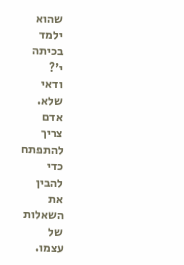שהוא
ילמד
בכיתה
י'?
ודאי
שלא.
אדם
צריך
להתפתח
כדי
להבין
את
השאלות
של
עצמו.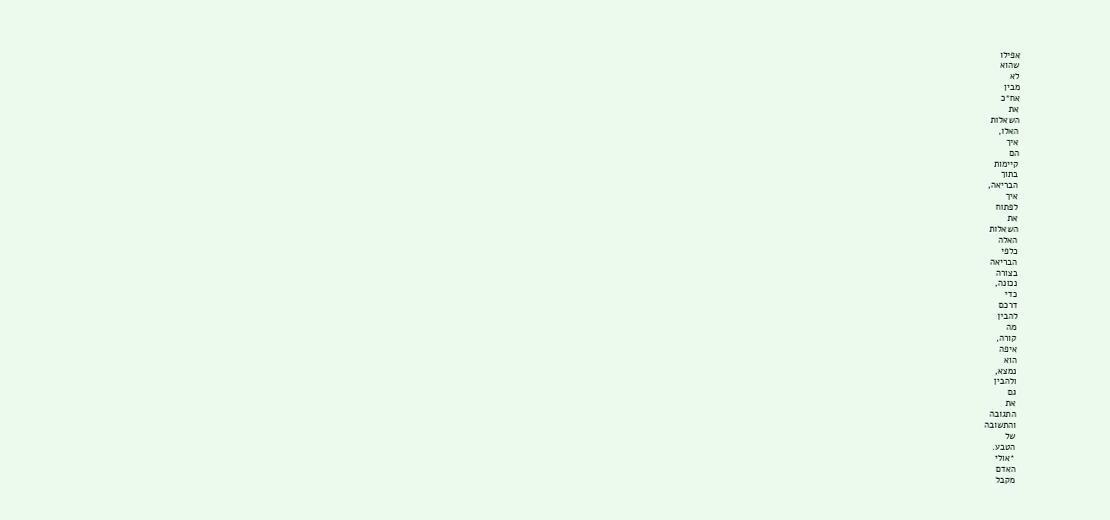אפילו
שהוא
לא
מבין
אח״כ
את
השאלות
האלו,
איך
הם
קיימות
בתוך
הבריאה,
איך
לפתוח
את
השאלות
האלה
כלפי
הבריאה
בצורה
נכונה,
כדי
דרכם
להבין
מה
קורה,
איפה
הוא
נמצא,
ולהבין
גם
את
התגובה
והתשובה
של
הטבע.
*אולי
האדם
מקבל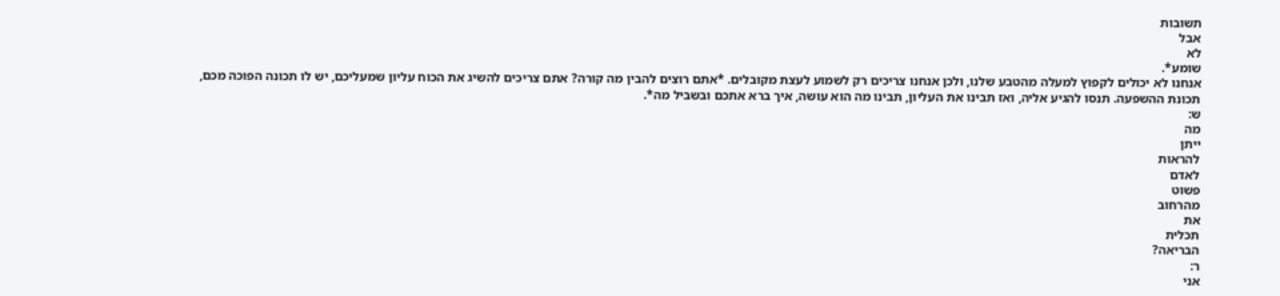תשובות
אבל
לא
שומע*.
אנחנו לא יכולים לקפוץ למעלה מהטבע שלנו, ולכן אנחנו צריכים רק לשמוע לעצת מקובלים. *אתם רוצים להבין מה קורה? אתם צריכים להשיג את הכוח עליון שמעליכם, יש לו תכונה הפוכה מכם, תכונת ההשפעה. תנסו להגיע אליה, ואז תבינו את העליון, תבינו מה הוא עושה, איך ברא אתכם ובשביל מה*.
ש:
מה
ייתן
להראות
לאדם
פשוט
מהרחוב
את
תכלית
הבריאה?
ר:
אני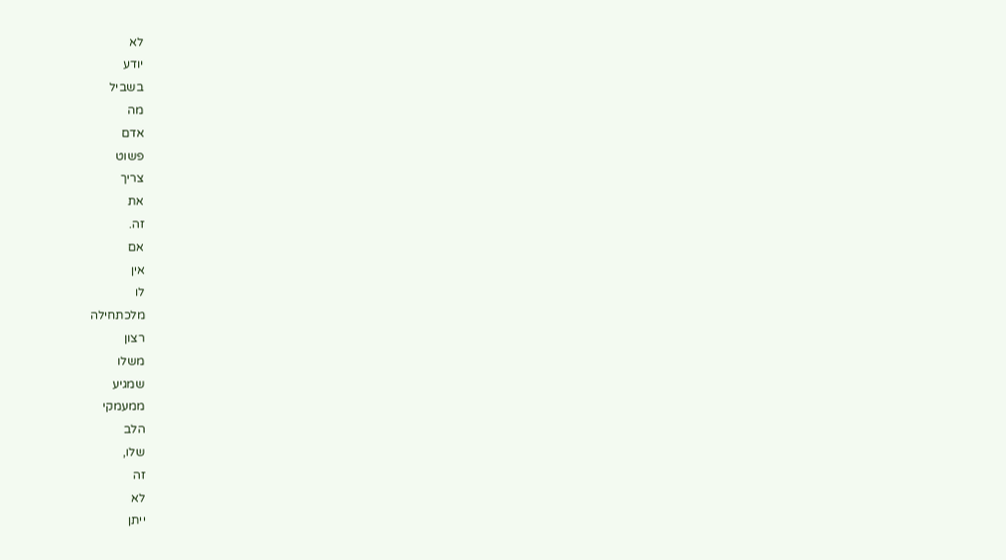לא
יודע
בשביל
מה
אדם
פשוט
צריך
את
זה.
אם
אין
לו
מלכתחילה
רצון
משלו
שמגיע
ממעמקי
הלב
שלו,
זה
לא
ייתן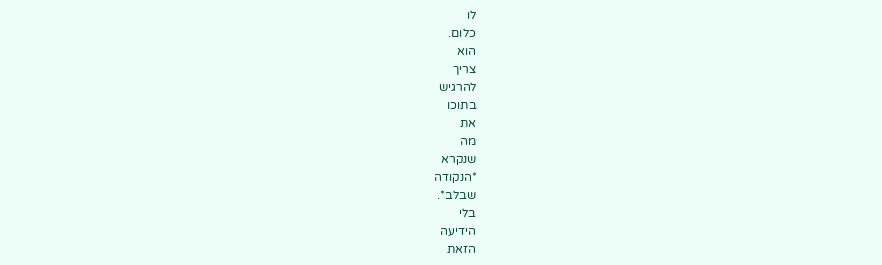לו
כלום.
הוא
צריך
להרגיש
בתוכו
את
מה
שנקרא
*הנקודה
שבלב*.
בלי
הידיעה
הזאת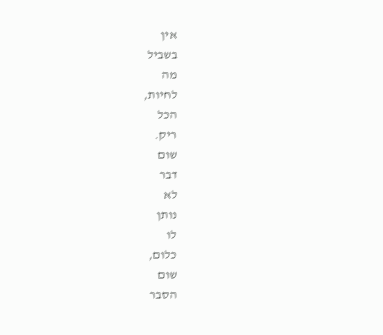אין
בשביל
מה
לחיות,
הכל
ריק.
שום
דבר
לא
נותן
לו
כלום,
שום
הסבר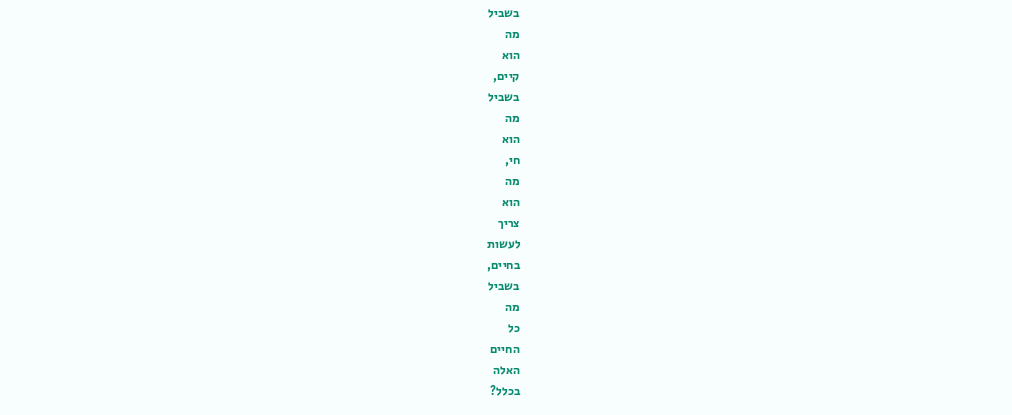בשביל
מה
הוא
קיים,
בשביל
מה
הוא
חי,
מה
הוא
צריך
לעשות
בחיים,
בשביל
מה
כל
החיים
האלה
בכלל?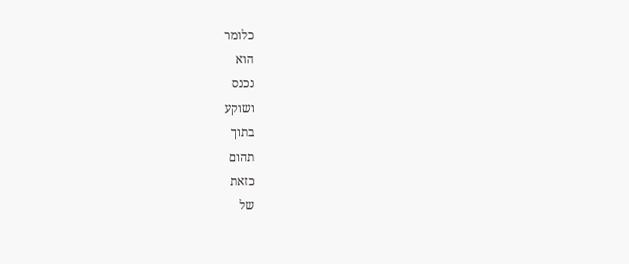כלומר
הוא
נכנס
ושוקע
בתוך
תהום
כזאת
של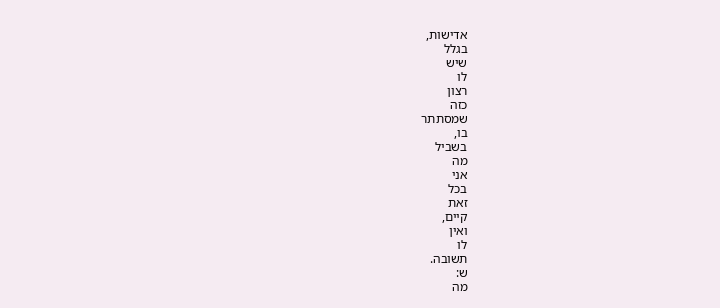אדישות,
בגלל
שיש
לו
רצון
כזה
שמסתתר
בו,
בשביל
מה
אני
בכל
זאת
קיים,
ואין
לו
תשובה.
ש:
מה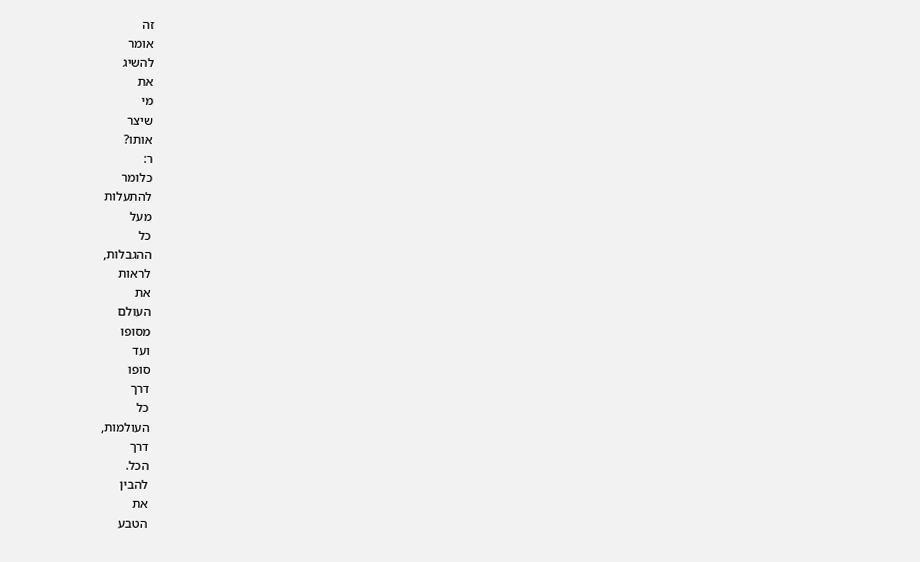זה
אומר
להשיג
את
מי
שיצר
אותו?
ר:
כלומר
להתעלות
מעל
כל
ההגבלות,
לראות
את
העולם
מסופו
ועד
סופו
דרך
כל
העולמות,
דרך
הכל.
להבין
את
הטבע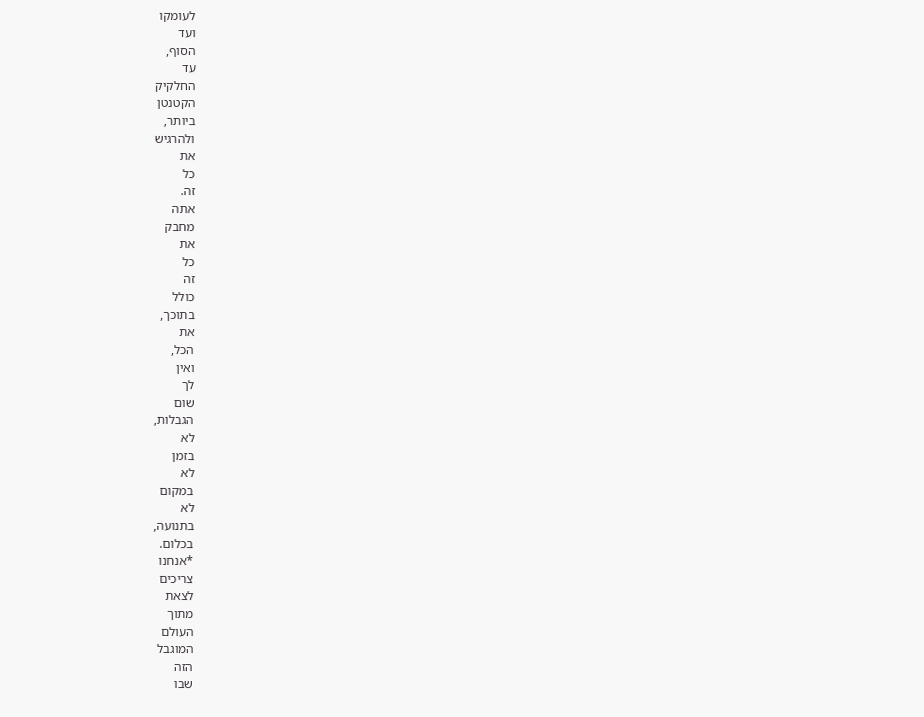לעומקו
ועד
הסוף,
עד
החלקיק
הקטנטן
ביותר,
ולהרגיש
את
כל
זה.
אתה
מחבק
את
כל
זה
כולל
בתוכך,
את
הכל,
ואין
לך
שום
הגבלות,
לא
בזמן
לא
במקום
לא
בתנועה,
בכלום.
*אנחנו
צריכים
לצאת
מתוך
העולם
המוגבל
הזה
שבו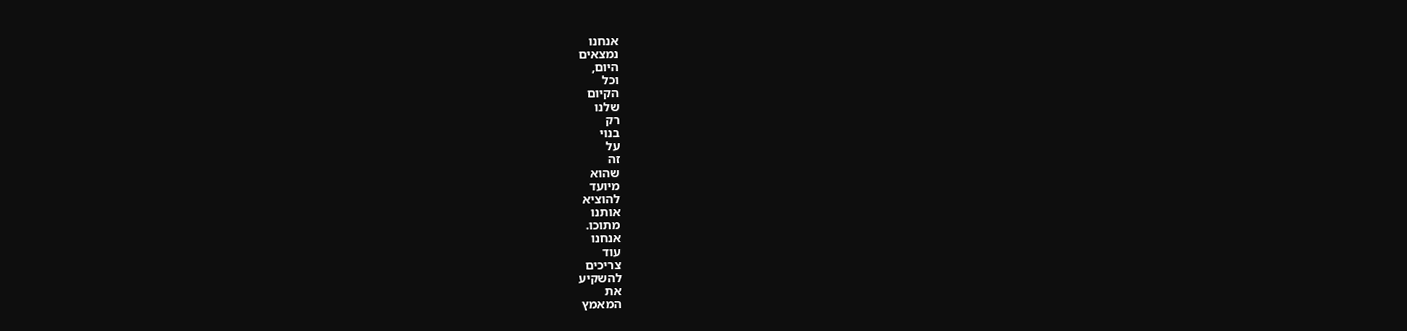אנחנו
נמצאים
היום,
וכל
הקיום
שלנו
רק
בנוי
על
זה
שהוא
מיועד
להוציא
אותנו
מתוכו.
אנחנו
עוד
צריכים
להשקיע
את
המאמץ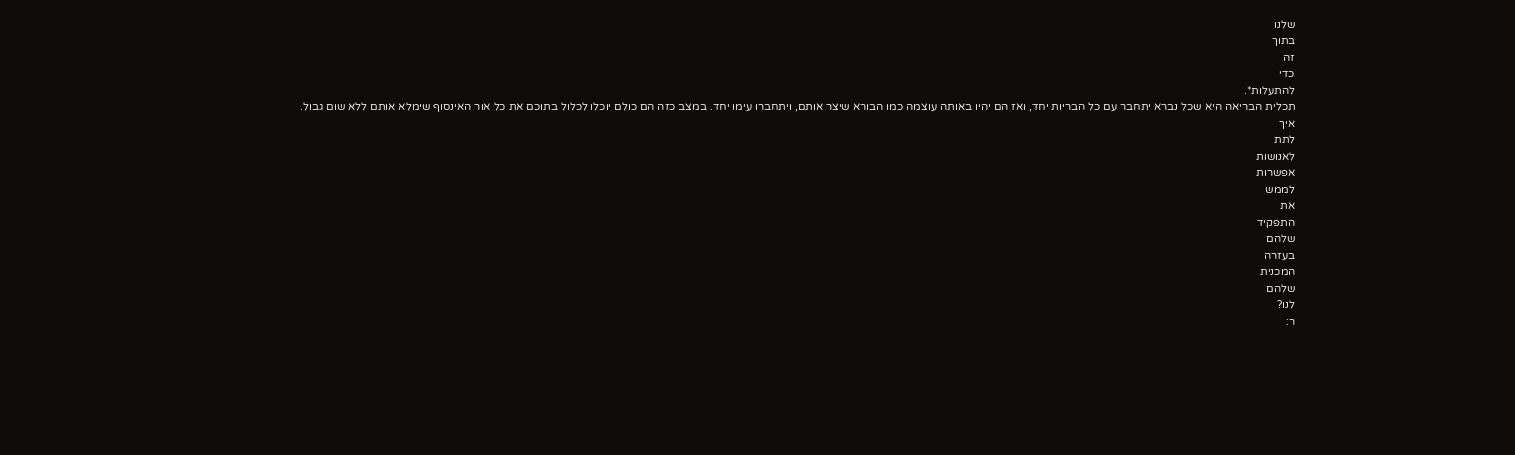שלנו
בתוך
זה
כדי
להתעלות*.
תכלית הבריאה היא שכל נברא יתחבר עם כל הבריות יחד, ואז הם יהיו באותה עוצמה כמו הבורא שיצר אותם, ויתחברו עימו יחד. במצב כזה הם כולם יוכלו לכלול בתוכם את כל אור האינסוף שימלא אותם ללא שום גבול.
איך
לתת
לאנושות
אפשרות
לממש
את
התפקיד
שלהם
בעזרה
המכנית
שלהם
לנו?
ר: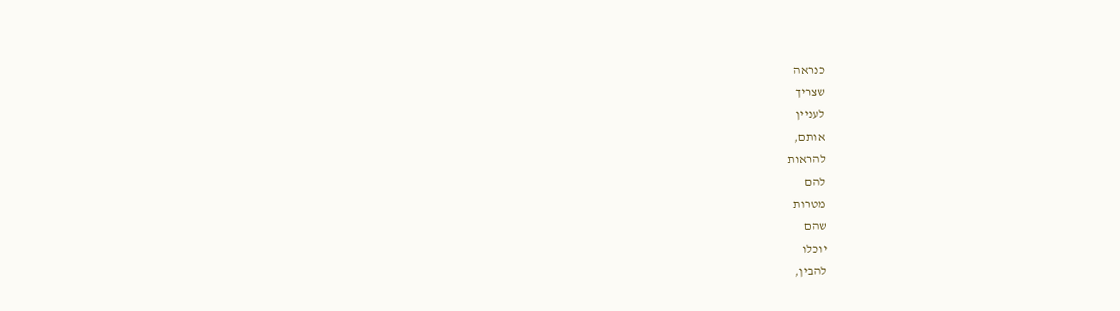כנראה
שצריך
לעניין
אותם,
להראות
להם
מטרות
שהם
יוכלו
להבין,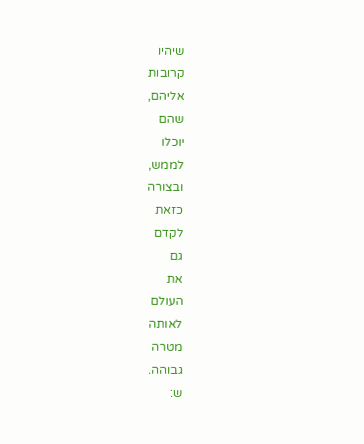שיהיו
קרובות
אליהם,
שהם
יוכלו
לממש,
ובצורה
כזאת
לקדם
גם
את
העולם
לאותה
מטרה
גבוהה.
ש: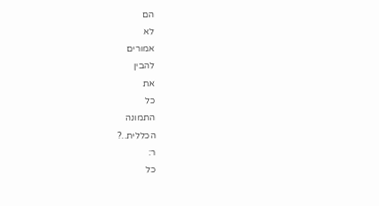הם
לא
אמורים
להבין
את
כל
התמונה
הכללית..?
ר:
כל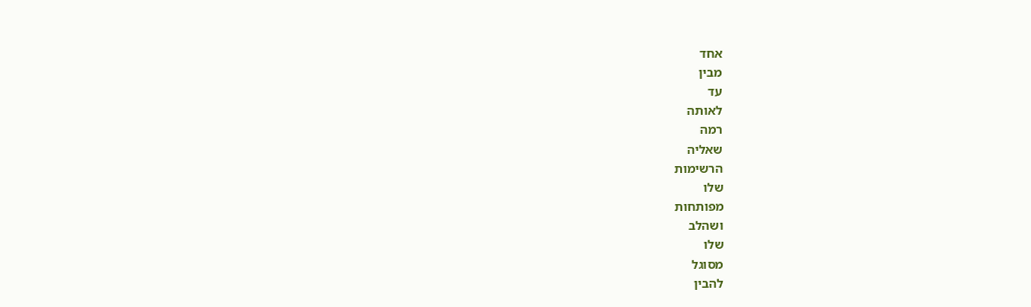אחד
מבין
עד
לאותה
רמה
שאליה
הרשימות
שלו
מפותחות
ושהלב
שלו
מסוגל
להבין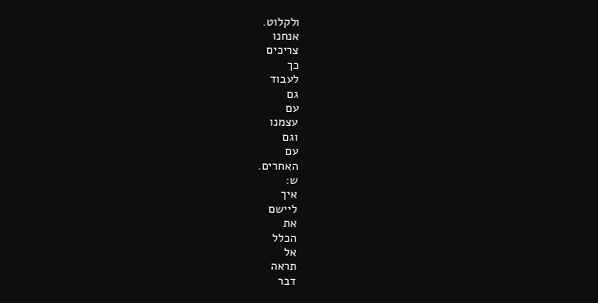ולקלוט.
אנחנו
צריכים
כך
לעבוד
גם
עם
עצמנו
וגם
עם
האחרים.
ש:
איך
ליישם
את
הכלל
אל
תראה
דבר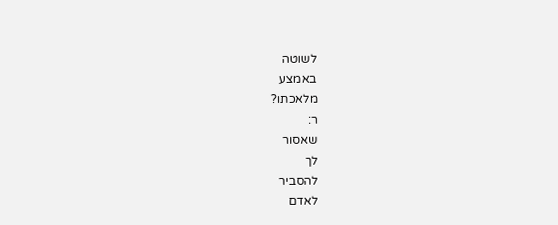לשוטה
באמצע
מלאכתו?
ר:
שאסור
לך
להסביר
לאדם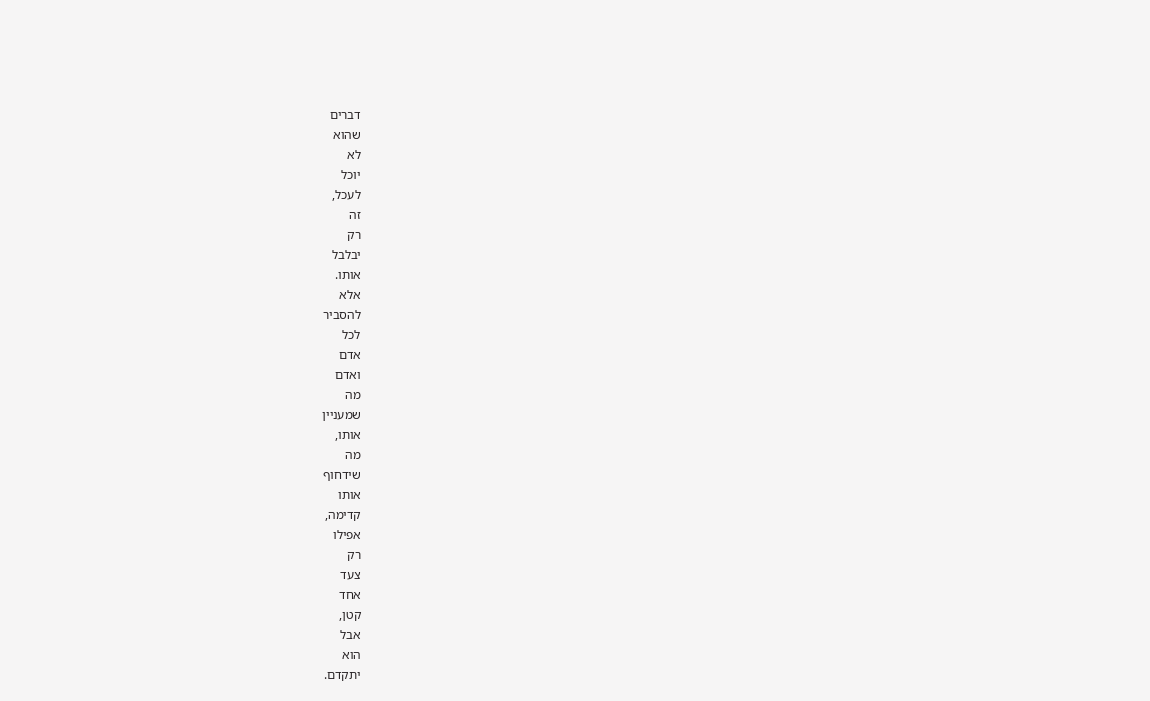דברים
שהוא
לא
יוכל
לעכל,
זה
רק
יבלבל
אותו.
אלא
להסביר
לכל
אדם
ואדם
מה
שמעניין
אותו,
מה
שידחוף
אותו
קדימה,
אפילו
רק
צעד
אחד
קטן,
אבל
הוא
יתקדם.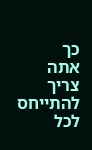כך
אתה
צריך
להתייחס
לכל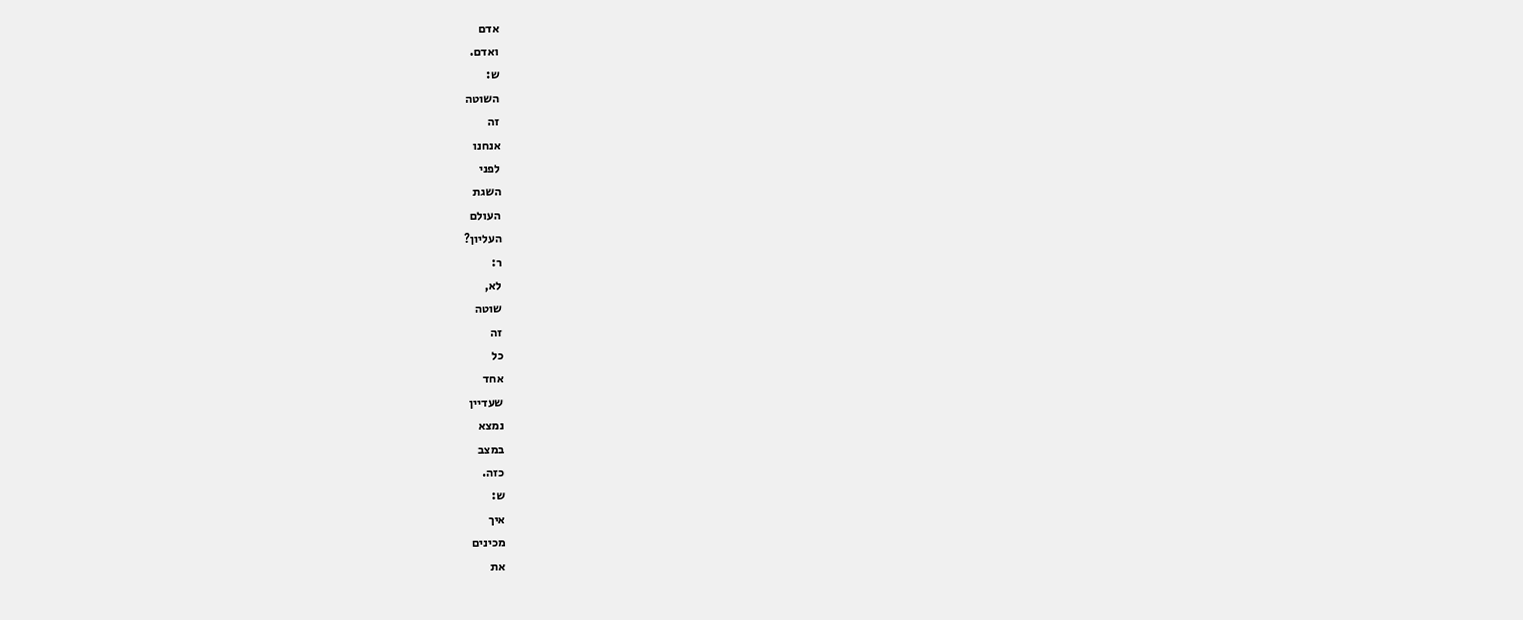אדם
ואדם.
ש:
השוטה
זה
אנחנו
לפני
השגת
העולם
העליון?
ר:
לא,
שוטה
זה
כל
אחד
שעדיין
נמצא
במצב
כזה.
ש:
איך
מכינים
את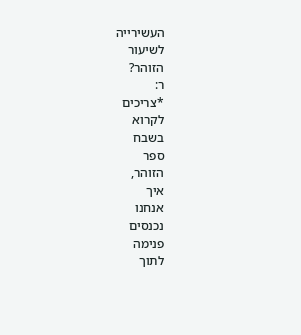העשירייה
לשיעור
הזוהר?
ר:
*צריכים
לקרוא
בשבח
ספר
הזוהר,
איך
אנחנו
נכנסים
פנימה
לתוך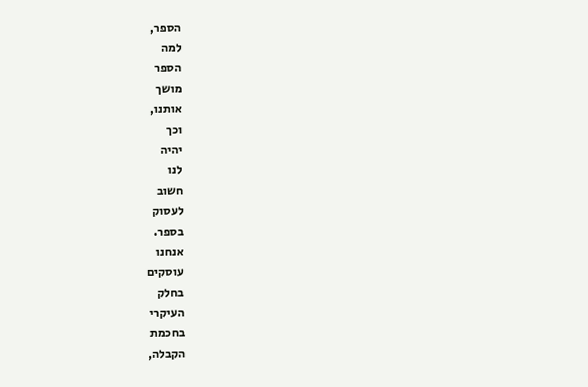הספר,
למה
הספר
מושך
אותנו,
וכך
יהיה
לנו
חשוב
לעסוק
בספר.
אנחנו
עוסקים
בחלק
העיקרי
בחכמת
הקבלה,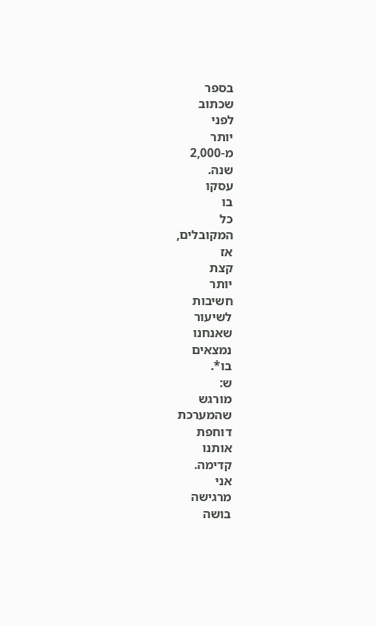בספר
שכתוב
לפני
יותר
מ-2,000
שנה.
עסקו
בו
כל
המקובלים,
אז
קצת
יותר
חשיבות
לשיעור
שאנחנו
נמצאים
בו*.
ש:
מורגש
שהמערכת
דוחפת
אותנו
קדימה.
אני
מרגישה
בושה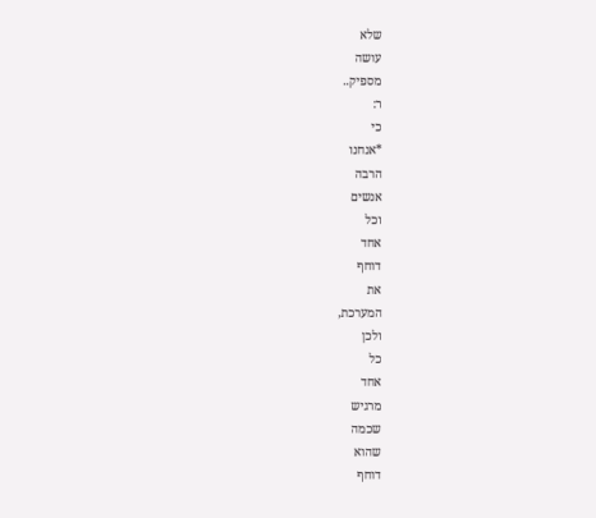שלא
עושה
מספיק..
ר:
כי
*אנחנו
הרבה
אנשים
וכל
אחד
דוחף
את
המערכת,
ולכן
כל
אחד
מרגיש
שכמה
שהוא
דוחף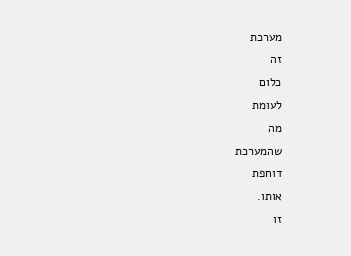מערכת
זה
כלום
לעומת
מה
שהמערכת
דוחפת
אותו.
זו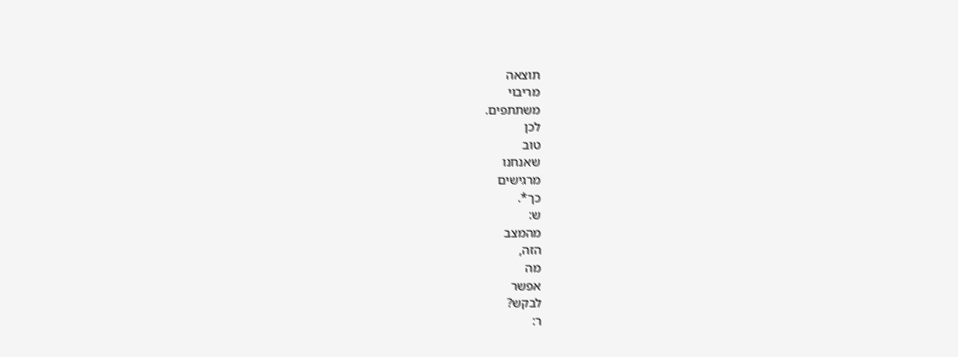תוצאה
מריבוי
משתתפים.
לכן
טוב
שאנחנו
מרגישים
כך*.
ש:
מהמצב
הזה,
מה
אפשר
לבקש?
ר: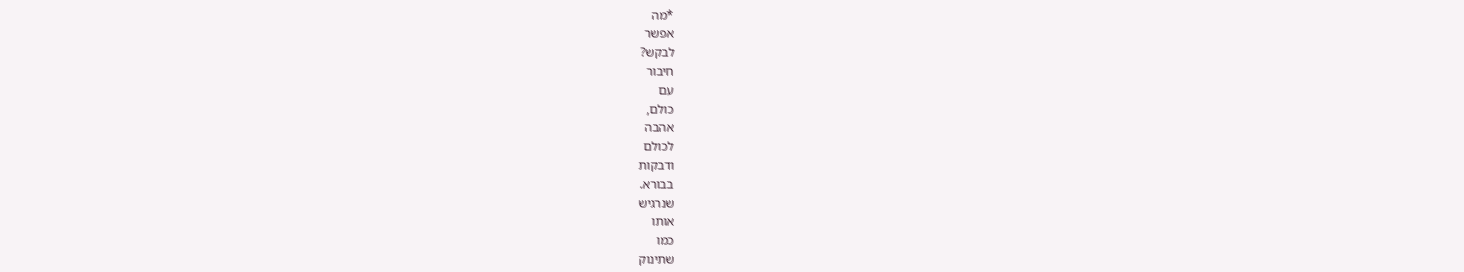*מה
אפשר
לבקש?
חיבור
עם
כולם,
אהבה
לכולם
ודבקות
בבורא.
שנרגיש
אותו
כמו
שתינוק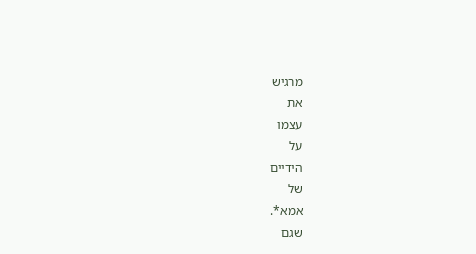מרגיש
את
עצמו
על
הידיים
של
אמא*.
שגם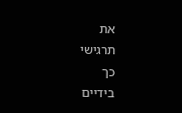את
תרגישי
כך
בידיים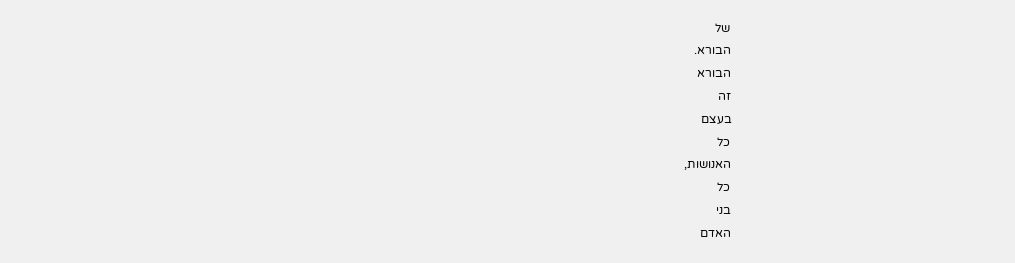של
הבורא.
הבורא
זה
בעצם
כל
האנושות,
כל
בני
האדם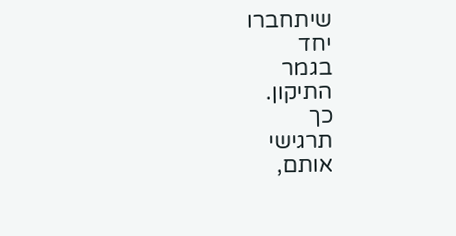שיתחברו
יחד
בגמר
התיקון.
כך
תרגישי
אותם,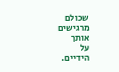שכולם
מרגישים
אותך
על
הידיים.